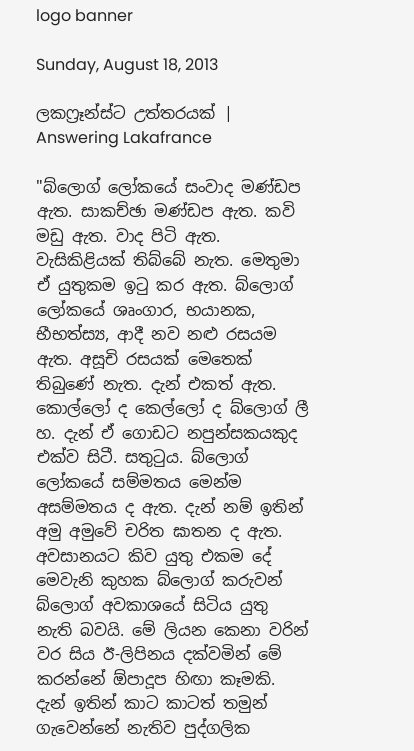logo banner

Sunday, August 18, 2013

ලකෆ්‍රෑන්ස්ට උත්තරයක් | Answering Lakafrance

"බ්ලොග් ලෝකයේ සංවාද මණ්ඩප ඇත. සාකච්ඡා මණ්ඩප ඇත. කවි මඩු ඇත. වාද පිටි ඇත. වැසිකිළියක් තිබ්බේ නැත. මෙතුමා ඒ යුතුකම ඉටු කර ඇත. බ්ලොග් ලෝකයේ ශෘංගාර, භයානක, භීභත්ස්‍ය, ආදී නව නළු රසයම ඇත. අසූචි රසයක් මෙතෙක් තිබුණේ නැත. දැන් එකත් ඇත.
කොල්ලෝ ද කෙල්ලෝ ද බ්ලොග් ලී හ. දැන් ඒ ගොඩට නපුන්සකයකුද එක්ව සිටී. සතුටුය. බ්ලොග් ලෝකයේ සම්මතය මෙන්ම අසම්මතය ද ඇත. දැන් නම් ඉතින් අමු අමුවේ චරිත ඝාතන ද ඇත.
අවසානයට කිව යුතු එකම දේ මෙවැනි කුහක බ්ලොග් කරුවන් බ්ලොග් අවකාශයේ සිටිය යුතු නැති බවයි. මේ ලියන කෙනා වරින් වර සිය ඊ-ලිපිනය දක්වමින් මේ කරන්නේ ඕපාදූප හිඟා කෑමකි. දැන් ඉතින් කාට කාටත් තමුන් ගැවෙන්නේ නැතිව පුද්ගලික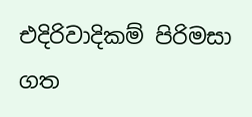එදිරිවාදිකම් පිරිමසා ගත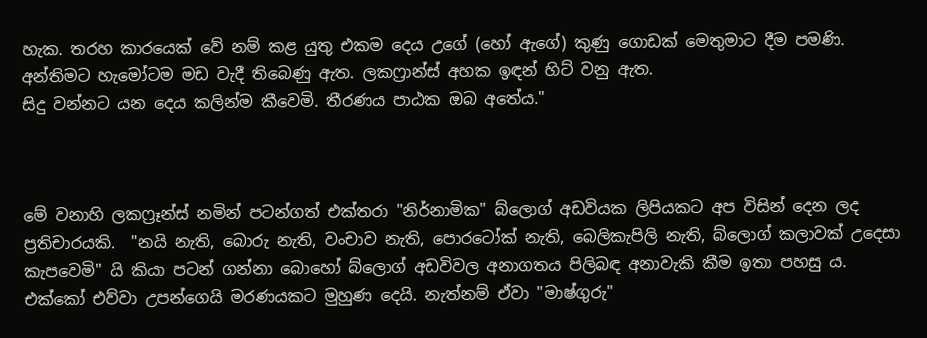හැක. තරහ කාරයෙක් වේ නම් කළ යුතු එකම දෙය උගේ (හෝ ඇගේ) කුණු ගොඩක් මෙතුමාට දීම පමණි. අන්තිමට හැමෝටම මඩ වැදී තිබෙණු ඇත. ලකෆ්‍රාන්ස් අහක ඉඳන් හිට් වනු ඇත.
සිදු වන්නට යන දෙය කලින්ම කීවෙමි. තීරණය පාඨක ඔබ අතේය."



මේ වනාහි ලකෆ්‍රෑන්ස් නමින් පටන්ගත් එක්තරා "නිර්නාමික" බ්ලොග් අඩවියක ලිපියකට අප විසින් දෙන ලද ප්‍රතිචාරයකි.  "නයි නැති, බොරු නැති, වංචාව නැති, පොරටෝක් නැති, බෙලිකැපිලි නැති, බ්ලොග් කලාවක් උදෙසා කැපවෙමි" යි කියා පටන් ගන්නා බොහෝ බ්ලොග් අඩවිවල අනාගතය පිලිබඳ අනාවැකි කීම ඉතා පහසු ය. එක්කෝ එව්වා උපන්ගෙයි මරණයකට මුහුණ දෙයි. නැත්නම් ඒවා "මාෂ්ගුරු"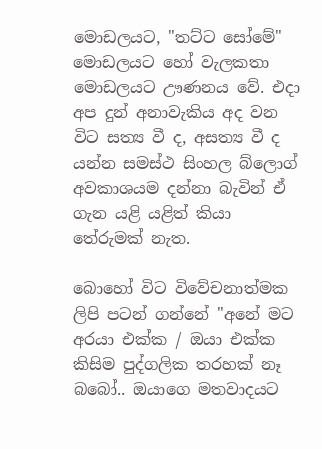මොඩලයට, "තට්ට සෝමේ" මොඩලයට හෝ වැලකතා මොඩලයට ඌණනය වේ. එදා අප දුන් අනාවැකිය අද වන විට සත්‍ය වී ද, අසත්‍ය වී ද යන්න සමස්ථ සිංහල බ්ලොග් අවකාශයම දන්නා බැවින් ඒ ගැන යළි යළිත් කියා තේරුමක් නැත.

බොහෝ විට විවේචනාත්මක ලිපි පටන් ගන්නේ "අනේ මට අරයා එක්ක / ඔයා එක්ක කිසිම පුද්ගලික තරහක් නෑ බබෝ.. ඔයාගෙ මතවාදයට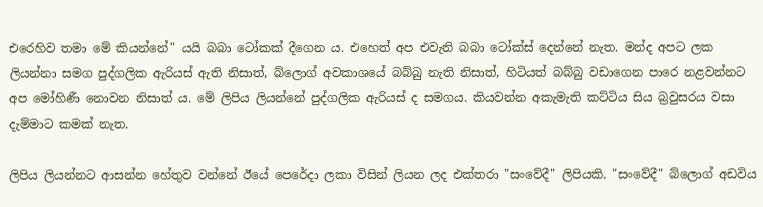එරෙහිව තමා මේ කියන්නේ" යයි බබා ටෝකක් දීගෙන ය. එහෙත් අප එවැනි බබා ටෝක්ස් දෙන්නේ නැත. මන්ද අපට ලක ලියන්නා සමග පුද්ගලික ඇරියස් ඇති නිසාත්, බ්ලොග් අවකාශයේ බබ්බු නැති නිසාත්, හිටියත් බබ්බු වඩාගෙන පාරෙ නළවන්නට අප මෝහිණී නොවන නිසාත් ය. මේ ලිපිය ලියන්නේ පුද්ගලික ඇරියස් ද සමගය. කියවන්න අකැමැති කට්ටිය සිය බ්‍රවුසරය වසා දැම්මාට කමක් නැත.

ලිපිය ලියන්නට ආසන්න හේතුව වන්නේ ඊයේ පෙරේදා ලකා විසින් ලියන ලද එක්තරා "සංවේදී" ලිපියකි. "සංවේදී" බ්ලොග් අඩවිය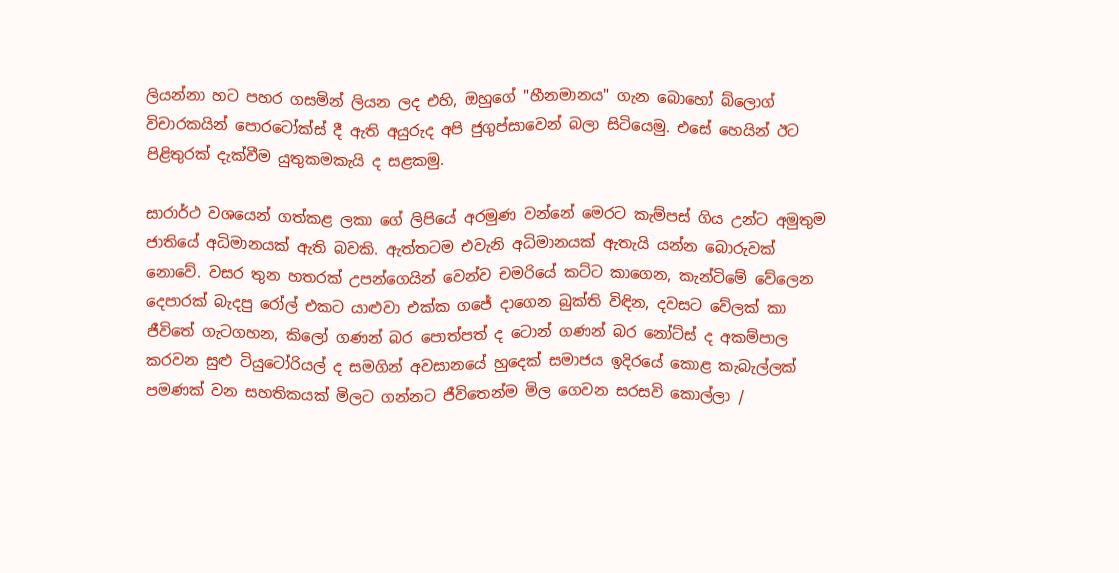ලියන්නා හට පහර ගසමින් ලියන ලද එහි, ඔහුගේ "හීනමානය" ගැන බොහෝ බ්ලොග් විචාරකයින් පොරටෝක්ස් දී ඇති අයුරුද අපි ජුගුප්සාවෙන් බලා සිටියෙමු. එසේ හෙයින් ඊට පිළිතුරක් දැක්වීම යුතුකමකැයි ද සළකමු.

සාරාර්ථ වශයෙන් ගත්කළ ලකා ගේ ලිපියේ අරමුණ වන්නේ මෙරට කැම්පස් ගිය උන්ට අමුතුම ජාතියේ අධිමානයක් ඇති බවකි. ඇත්තටම එවැනි අධිමානයක් ඇතැයි යන්න බොරුවක් නොවේ. වසර තුන හතරක් උපන්ගෙයින් වෙන්ව චමරියේ කට්ට කාගෙන, කැන්ටිමේ වේලෙන දෙපාරක් බැදපු රෝල් එකට යාළුවා එක්ක ගජේ දාගෙන බුක්ති විඳින, දවසට වේලක් කා ජීවිතේ ගැටගහන, කිලෝ ගණන් බර පොත්පත් ද ටොන් ගණන් බර නෝට්ස් ද අකම්පාල කරවන සුළු ටියුටෝරියල් ද සමගින් අවසානයේ හුදෙක් සමාජය ඉදිරයේ කොළ කැබැල්ලක් පමණක් වන සහතිකයක් මිලට ගන්නට ජීවිතෙන්ම මිල ගෙවන සරසවි කොල්ලා /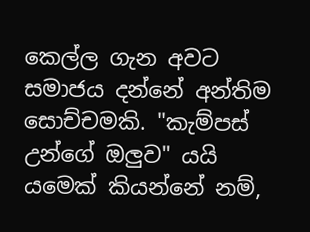කෙල්ල ගැන අවට සමාජය දන්නේ අන්තිම සොච්චමකි. "කැම්පස් උන්ගේ ඔලුව" යයි යමෙක් කියන්නේ නම්,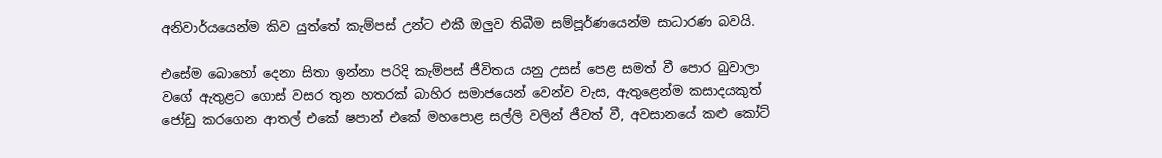අනිවාර්යයෙන්ම කිව යුත්තේ කැම්පස් උන්ට එකී ඔලුව තිබීම සම්පූර්ණයෙන්ම සාධාරණ බවයි.

එසේම බොහෝ දෙනා සිතා ඉන්නා පරිදි කැම්පස් ජීවිතය යනු උසස් පෙළ සමත් වී පොර බුවාලා වගේ ඇතුළට ගොස් වසර තුන හතරක් බාහිර සමාජයෙන් වෙන්ව වැස, ඇතුළෙන්ම කසාදයකුත් ජෝඩු කරගෙන ආතල් එකේ ෂපාන් එකේ මහපොළ සල්ලි වලින් ජීවත් වී, අවසානයේ කළු කෝට්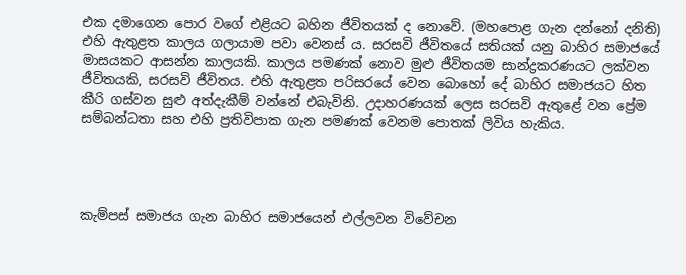එක දමාගෙන පොර වගේ එළියට බහින ජීවිතයක් ද නොවේ. (මහපොළ ගැන දන්නෝ දනිති) එහි ඇතුළත කාලය ගලායාම පවා වෙනස් ය. සරසවි ජීවිතයේ සතියක් යනු බාහිර සමාජයේ මාසයකට ආසන්න කාලයකි. කාලය පමණක් නොව මුළු ජීවිතයම සාන්ද්‍රකරණයට ලක්වන ජීවිතයකි, සරසවි ජීවිතය. එහි ඇතුළත පරිසරයේ වෙන බොහෝ දේ බාහිර සමාජයට හිත කීරි ගස්වන සුළු අත්දැකීම් වන්නේ එබැවිනි. උදාහරණයක් ලෙස සරසවි ඇතුළේ වන ප්‍රේම සම්බන්ධතා සහ එහි ප්‍රතිවිපාක ගැන පමණක් වෙනම පොතක් ලිවිය හැකිය.




කැම්පස් සමාජය ගැන බාහිර සමාජයෙන් එල්ලවන විවේචන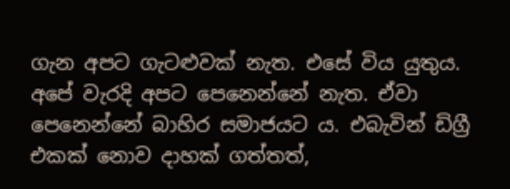ගැන අපට ගැටළුවක් නැත. එසේ විය යුතුය. අපේ වැරදි අපට පෙනෙන්නේ නැත. ඒවා පෙනෙන්නේ බාහිර සමාජයට ය. එබැවින් ඩිග්‍රී එකක් නොව දාහක් ගත්තත්,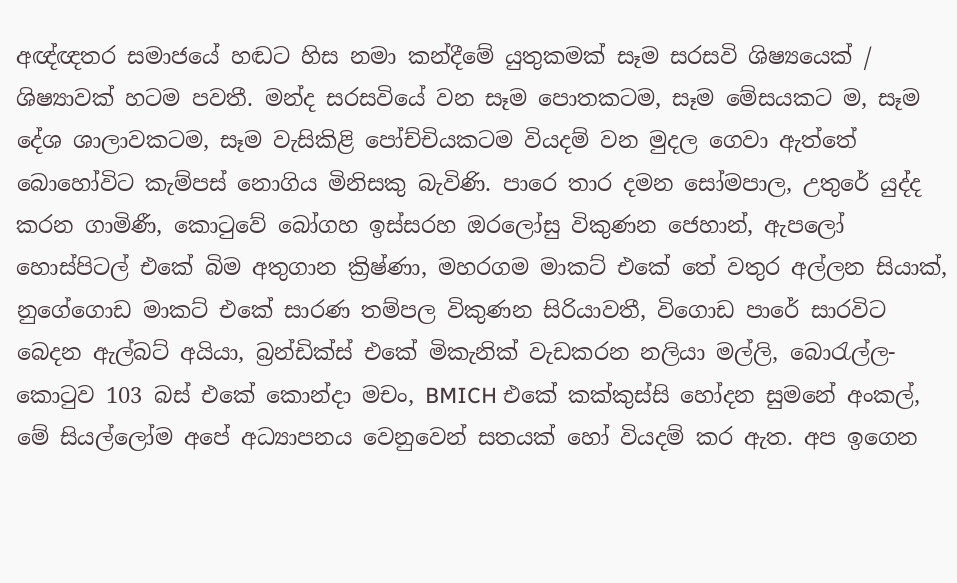අඥ්ඥතර සමාජයේ හඬට හිස නමා කන්දීමේ යුතුකමක් සෑම සරසවි ශිෂ්‍යයෙක් / ශිෂ්‍යාවක් හටම පවතී. මන්ද සරසවියේ වන සෑම පොතකටම, සෑම මේසයකට ම, සෑම දේශ ශාලාවකටම, සෑම වැසිකිළි පෝච්චියකටම වියදම් වන මුදල ගෙවා ඇත්තේ බොහෝවිට කැම්පස් නොගිය මිනිසකු බැවිණි. පාරෙ තාර දමන සෝමපාල, උතුරේ යුද්ද කරන ගාමිණී, කොටුවේ බෝගහ ඉස්සරහ ඔරලෝසු විකුණන ජෙහාන්, ඇපලෝ හොස්පිටල් එකේ බිම අතුගාන ක්‍රිෂ්ණා, මහරගම මාකට් එකේ තේ වතුර අල්ලන සියාක්, නුගේගොඩ මාකට් එකේ සාරණ තම්පල විකුණන සිරියාවතී, විගොඩ පාරේ සාරවිට බෙදන ඇල්බට් අයියා, බ්‍රන්ඩික්ස් එකේ මිකැනික් වැඩකරන නලියා මල්ලි, බොරැල්ල-කොටුව 103 බස් එකේ කොන්දා මචං, BMICH එකේ කක්කුස්සි හෝදන සුමනේ අංකල්, මේ සියල්ලෝම අපේ අධ්‍යාපනය වෙනුවෙන් සතයක් හෝ වියදම් කර ඇත. අප ඉගෙන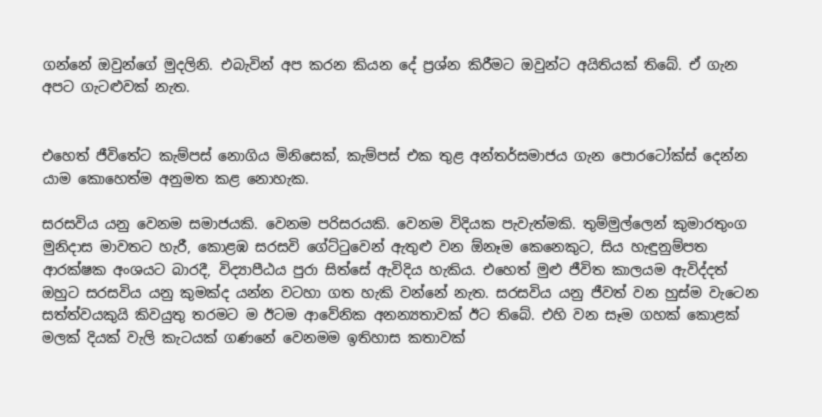ගන්නේ ඔවුන්ගේ මුදලිනි. එබැවින් අප කරන කියන දේ ප්‍රශ්න කිරීමට ඔවුන්ට අයිතියක් තිබේ. ඒ ගැන අපට ගැටළුවක් නැත.


එහෙත් ජීවිතේට කැම්පස් නොගිය මිනිසෙක්, කැම්පස් එක තුළ අන්තර්සමාජය ගැන පොරටෝක්ස් දෙන්න යාම කොහෙත්ම අනුමත කළ නොහැක.

සරසවිය යනු වෙනම සමාජයකි. වෙනම පරිසරයකි. වෙනම විදියක පැවැත්මකි. තුම්මුල්ලෙන් කුමාරතුංග මුනිදාස මාවතට හැරී, කොළඹ සරසවි ගේට්ටුවෙන් ඇතුළු වන ඕනෑම කෙනෙකුට, සිය හැඳුනුම්පත ආරක්ෂක අංශයට බාරදී, විද්‍යාපීඨය පුරා සිත්සේ ඇවිදිය හැකිය. එහෙත් මුළු ජීවිත කාලයම ඇවිද්දත් ඔහුට සරසවිය යනු කුමක්ද යන්න වටහා ගත හැකි වන්නේ නැත. සරසවිය යනු ජීවත් වන හුස්ම වැටෙන සත්ත්වයකුයි කිවයුතු තරමට ම ඊටම ආවේනික අනන්‍යතාවක් ඊට තිබේ. එහි වන සෑම ගහක් කොළක් මලක් දියක් වැලි කැටයක් ගණනේ වෙනමම ඉතිහාස කතාවක්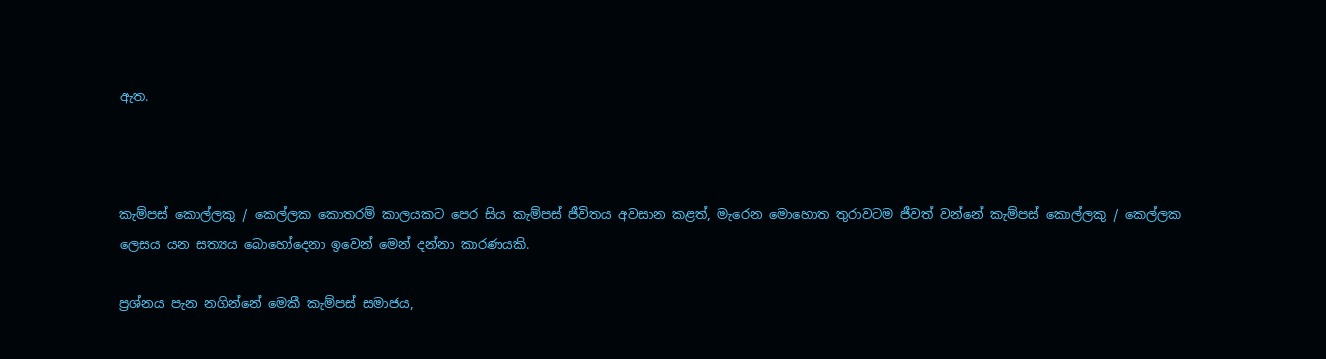ඇත.



කැම්පස් කොල්ලකු / කෙල්ලක කොතරම් කාලයකට පෙර සිය කැම්පස් ජීවිතය අවසාන කළත්, මැරෙන මොහොත තුරාවටම ජීවත් වන්නේ කැම්පස් කොල්ලකු / කෙල්ලක ලෙසය යන සත්‍යය බොහෝදෙනා ඉවෙන් මෙන් දන්නා කාරණයකි.

ප්‍රශ්නය පැන නගින්නේ මෙකී කැම්පස් සමාජය,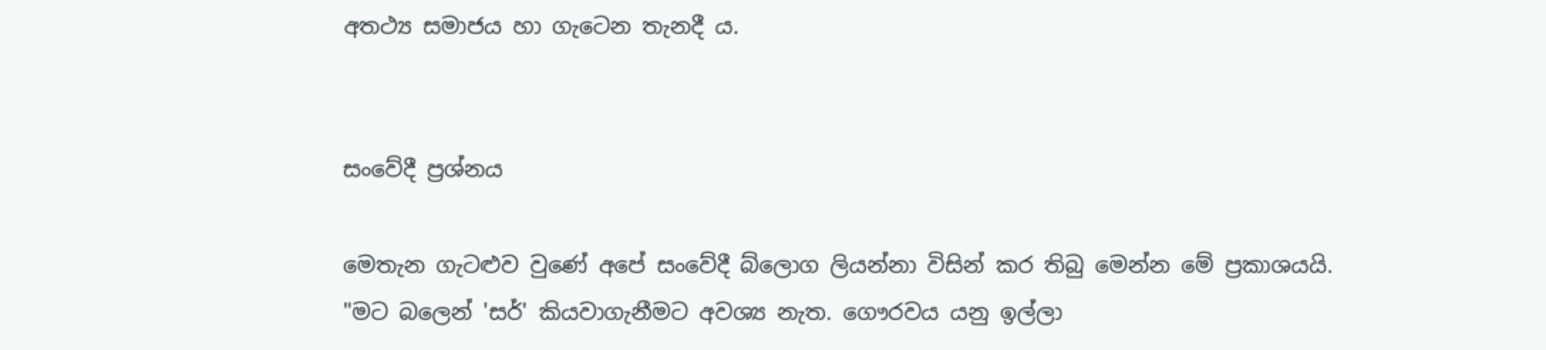අතථ්‍ය සමාජය හා ගැටෙන තැනදී ය.


සංවේදී ප්‍රශ්නය

මෙතැන ගැටළුව වුණේ අපේ සංවේදී බ්ලොග ලියන්නා විසින් කර තිබු මෙන්න මේ ප්‍රකාශයයි.
"මට බලෙන් 'සර්' කියවාගැනීමට අවශ්‍ය නැත. ගෞරවය යනු ඉල්ලා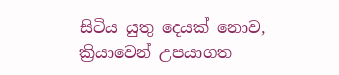සිටිය යුතු දෙයක් නොව, ක්‍රියාවෙන් උපයාගත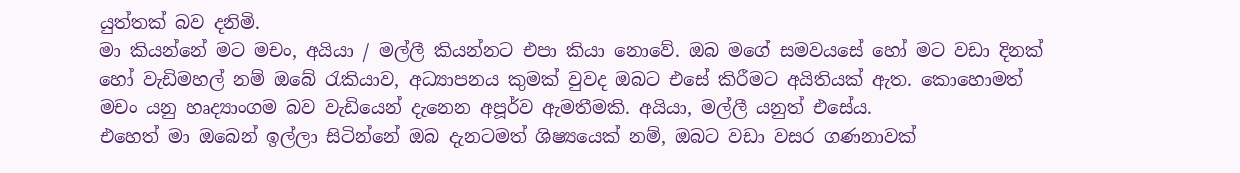යුත්තක් බව දනිමි.
මා කියන්නේ මට මචං, අයියා / මල්ලී කියන්නට එපා කියා නොවේ. ඔබ මගේ සමවයසේ හෝ මට වඩා දිනක් හෝ වැඩිමහල් නම් ඔබේ රැකියාව, අධ්‍යාපනය කුමක් වුවද ඔබට එසේ කිරීමට අයිතියක් ඇත. කොහොමත් මචං යනු හෘද්‍යාංගම බව වැඩියෙන් දැනෙන අපූර්ව ඇමතීමකි. අයියා, මල්ලී යනුත් එසේය.
එහෙත් මා ඔබෙන් ඉල්ලා සිටින්නේ ඔබ දැනටමත් ශිෂ්‍යයෙක් නම්, ඔබට වඩා වසර ගණනාවක්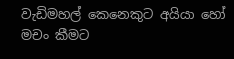වැඩිමහල් කෙනෙකුට අයියා හෝ මචං කීමට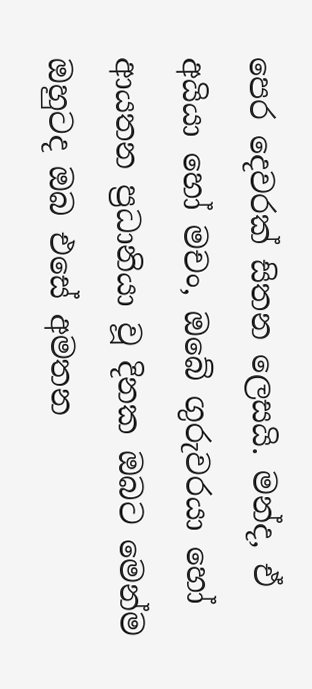පෙර දෙවරක් සිතන ලෙසයි. මන්ද, ඒ අයියා හෝ මචං, ඔබේ ගුරුවරයා හෝ ආයතන ප්‍රධානියා වූ දිනක ඔබට මෙන්ම ඔහුටද ඔබ එසේ අමතන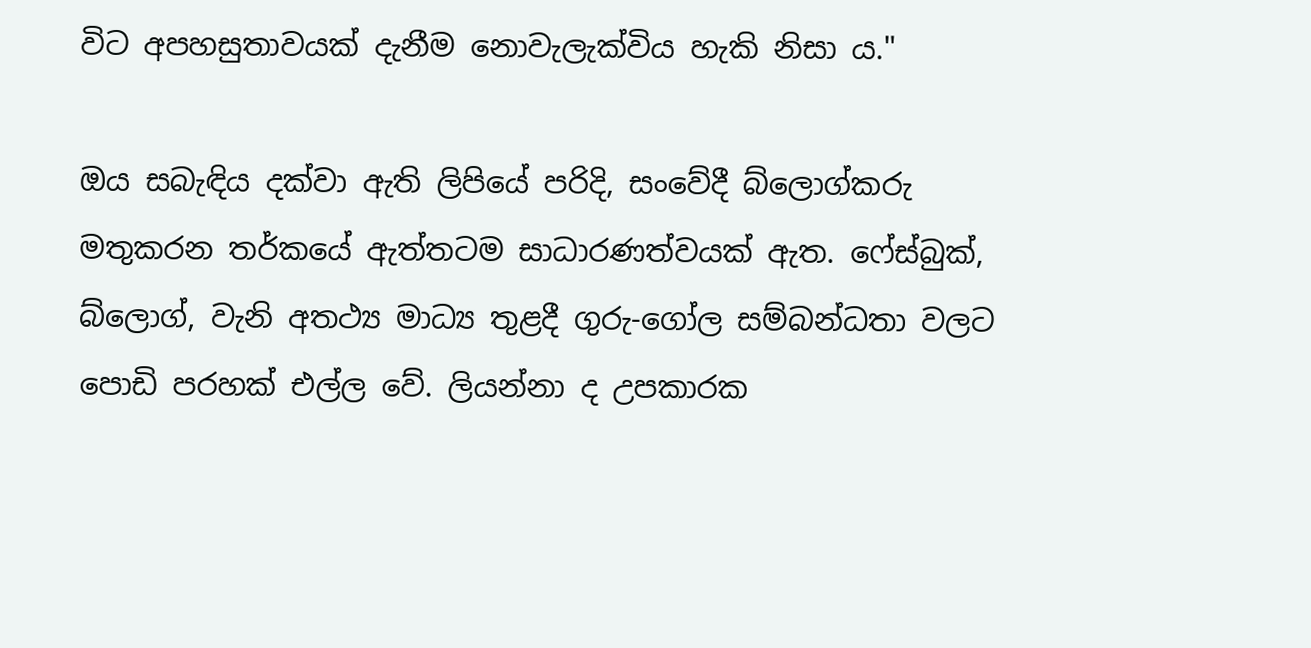විට අපහසුතාවයක් දැනීම නොවැලැක්විය හැකි නිසා ය."

ඔය සබැඳිය දක්වා ඇති ලිපියේ පරිදි, සංවේදී බ්ලොග්කරු මතුකරන තර්කයේ ඇත්තටම සාධාරණත්වයක් ඇත. ෆේස්බුක්, බ්ලොග්, වැනි අතථ්‍ය මාධ්‍ය තුළදී ගුරු-ගෝල සම්බන්ධතා වලට පොඩි පරහක් එල්ල වේ. ලියන්නා ද උපකාරක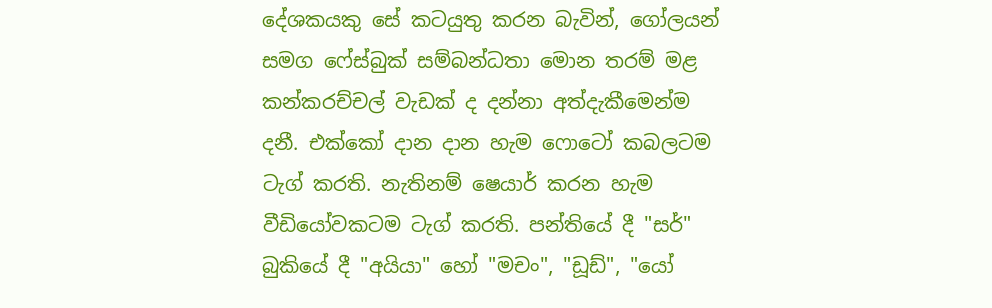දේශකයකු සේ කටයුතු කරන බැවින්, ගෝලයන් සමග ෆේස්බුක් සම්බන්ධතා මොන තරම් මළ කන්කරච්චල් වැඩක් ද දන්නා අත්දැකීමෙන්ම දනී. එක්කෝ දාන දාන හැම ෆොටෝ කබලටම ටැග් කරති. නැතිනම් ෂෙයාර් කරන හැම වීඩියෝවකටම ටැග් කරති. පන්තියේ දී "සර්" බුකියේ දී "අයියා" හෝ "මචං", "ඩූඩ්", "යෝ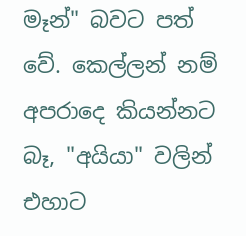මෑන්" බවට පත් වේ. කෙල්ලන් නම් අපරාදෙ කියන්නට බෑ, "අයියා" වලින් එහාට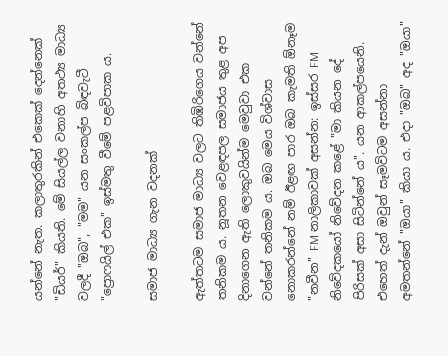යන්නේ නැත. කලාතුරකින් එකෙක් දෙන්නෙක් "ඩියර්" කියති. මේ සියල්ල වනාහි අතථ්‍ය මාධ්‍ය වලදී "ඔබ", "මම" යන සංකල්ප බිඳවැටී "ප්‍රොෆයිල් එක" ඉස්මතු වීමේ පළවිපාක ය.

සමාජ මාධ්‍ය ගැන වදනක්

ඇත්තටම සමාජ මාධ්‍ය වලට තිඹිරිගෙය වන්නේ තනිකම ය. නූතන වෙළඳපල සමාජය තුළ අප දිනාගෙන ඇති ලොකුවයින්ම මෙවුවා එක වන්නේ තනිකම ය. ඔබ මෙය විශ්වාස නොකරන්නේ නම් ඊළඟ පාර ඔබ කැමති ඕනෑම "නවීන" FM නාලිකාවක් අසන්න: ඉස්සර FM නිවේදකයෝ නිවේදන කළේ "මා කියන දේ පිරිසක් අසා සිටින්නේ ය". යන ආකල්පයෙනි. එහෙත් දැන් ඔවුන් සෑමවිටම අසන්නා අමතන්නේ "ඔයා" කියා ය. එදා "ඔබ" අද "ඔයා"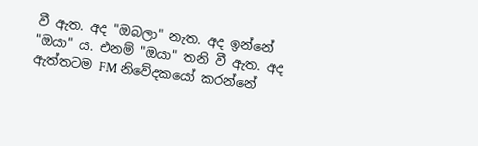වී ඇත. අද "ඔබලා" නැත. අද ඉන්නේ "ඔයා" ය. එනම් "ඔයා" තනි වී ඇත. අද ඇත්තටම FM නිවේදකයෝ කරන්නේ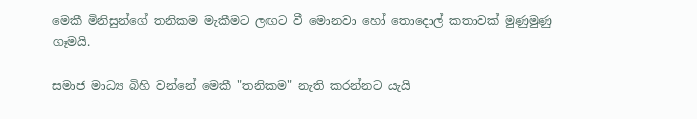මෙකී මිනිසුන්ගේ තනිකම මැකීමට ලඟට වී මොනවා හෝ තොදොල් කතාවක් මුණුමුණු ගෑමයි.

සමාජ මාධ්‍ය බිහි වන්නේ මෙකී "තනිකම" නැති කරන්නට යැයි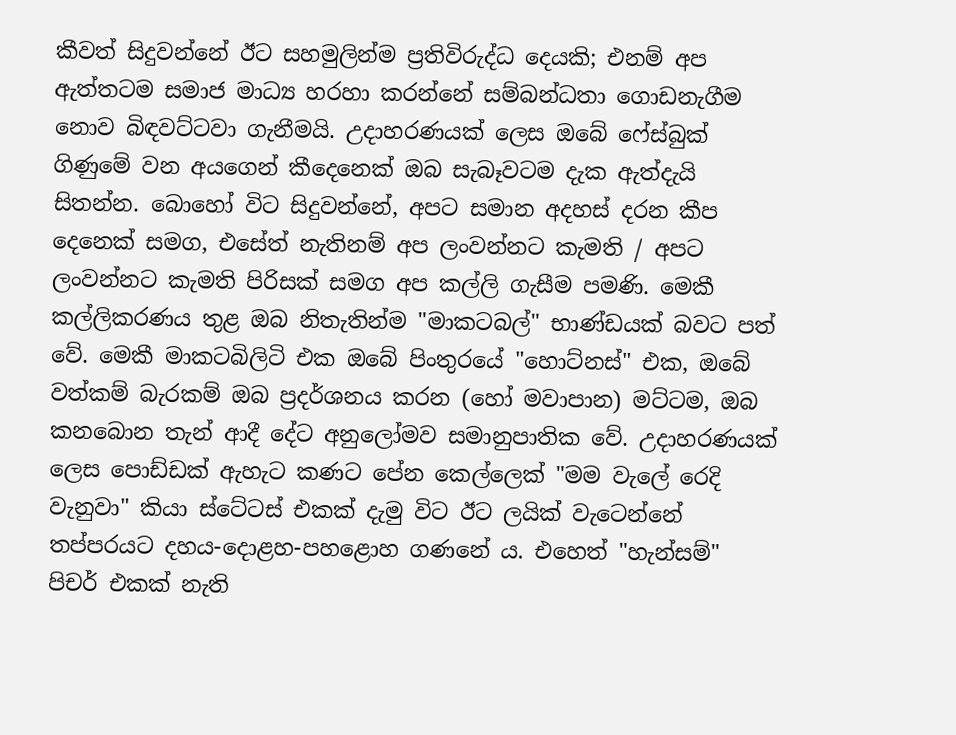කීවත් සිදුවන්නේ ඊට සහමුලින්ම ප්‍රතිවිරුද්ධ දෙයකි; එනම් අප ඇත්තටම සමාජ මාධ්‍ය හරහා කරන්නේ සම්බන්ධතා ගොඩනැගීම නොව බිඳවට්ටවා ගැනීමයි. උදාහරණයක් ලෙස ඔබේ ෆේස්බුක් ගිණුමේ වන අයගෙන් කීදෙනෙක් ඔබ සැබෑවටම දැක ඇත්දැයි සිතන්න. බොහෝ විට සිදුවන්නේ, අපට සමාන අදහස් දරන කීප දෙනෙක් සමග, එසේත් නැතිනම් අප ලංවන්නට කැමති / අපට ලංවන්නට කැමති පිරිසක් සමග අප කල්ලි ගැසීම පමණි. මෙකී කල්ලිකරණය තුළ ඔබ නිතැතින්ම "මාකටබල්" භාණ්ඩයක් බවට පත් වේ. මෙකී මාකටබිලිටි එක ඔබේ පිංතුරයේ "හොට්නස්" එක, ඔබේ වත්කම් බැරකම් ඔබ ප්‍රදර්ශනය කරන (හෝ මවාපාන) මට්ටම, ඔබ කනබොන තැන් ආදී දේට අනුලෝමව සමානුපාතික වේ. උදාහරණයක් ලෙස පොඩ්ඩක් ඇහැට කණට පේන කෙල්ලෙක් "මම වැලේ රෙදි වැනුවා" කියා ස්ටේටස් එකක් දැමු විට ඊට ලයික් වැටෙන්නේ තප්පරයට දහය-දොළහ-පහළොහ ගණනේ ය. එහෙත් "හැන්සම්" පිචර් එකක් නැති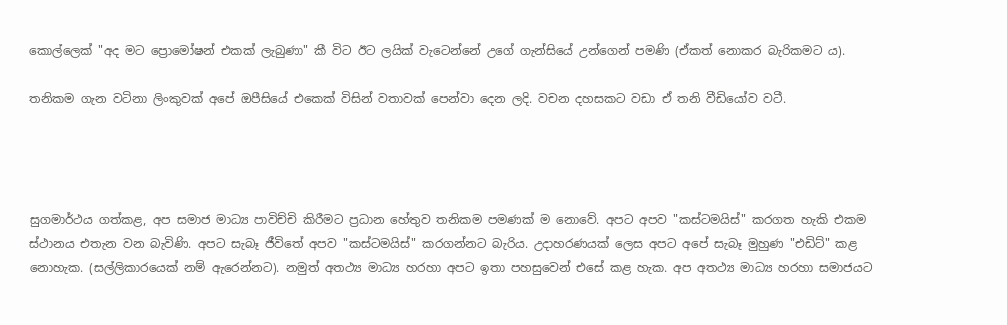කොල්ලෙක් "අද මට ප්‍රොමෝෂන් එකක් ලැබුණා" කී විට ඊට ලයික් වැටෙන්නේ උගේ ගැන්සියේ උන්ගෙන් පමණි (ඒකත් නොකර බැරිකමට ය).

තනිකම ගැන වටිනා ලිංකුවක් අපේ ඔපීසියේ එකෙක් විසින් වතාවක් පෙන්වා දෙන ලදි. වචන දහසකට වඩා ඒ තනි වීඩියෝව වටී.




සුගමාර්ථය ගත්කළ, අප සමාජ මාධ්‍ය පාවිච්චි කිරීමට ප්‍රධාන හේතුව තනිකම පමණක් ම නොවේ. අපට අපව "කස්ටමයිස්" කරගත හැකි එකම ස්ථානය එතැන වන බැවිණි. අපට සැබෑ ජීවිතේ අපව "කස්ටමයිස්" කරගන්නට බැරිය. උදාහරණයක් ලෙස අපට අපේ සැබෑ මුහුණ "එඩිට්" කළ නොහැක. (සල්ලිකාරයෙක් නම් ඇරෙන්නට). නමුත් අතථ්‍ය මාධ්‍ය හරහා අපට ඉතා පහසුවෙන් එසේ කළ හැක. අප අතථ්‍ය මාධ්‍ය හරහා සමාජයට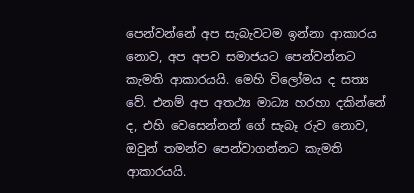පෙන්වන්නේ අප සැබැවටම ඉන්නා ආකාරය නොව, අප අපව සමාජයට පෙන්වන්නට කැමති ආකාරයයි. මෙහි විලෝමය ද සත්‍ය වේ. එනම් අප අතථ්‍ය මාධ්‍ය හරහා දකින්නේ ද, එහි වෙසෙන්නන් ගේ සැබෑ රුව නොව, ඔවුන් තමන්ව පෙන්වාගන්නට කැමති ආකාරයයි.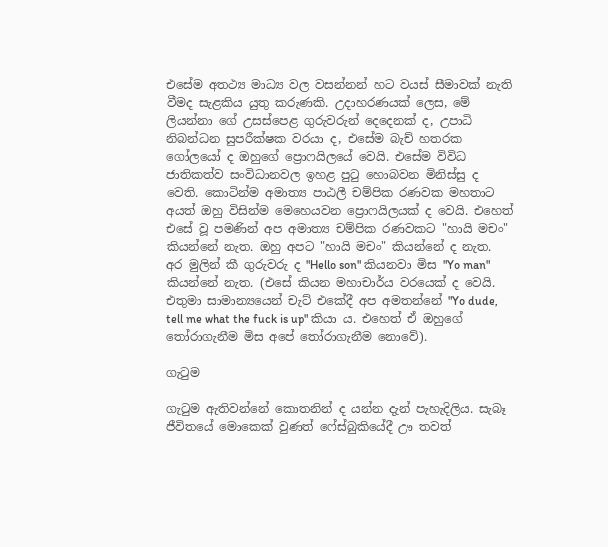එසේම අතථ්‍ය මාධ්‍ය වල වසන්නන් හට වයස් සීමාවක් නැති වීමද සැළකිය යුතු කරුණකි. උදාහරණයක් ලෙස, මේ ලියන්නා ගේ උසස්පෙළ ගුරුවරුන් දෙදෙනක් ද, උපාධි නිබන්ධන සුපරීක්ෂක වරයා ද, එසේම බැච් හතරක ගෝලයෝ ද ඔහුගේ ප්‍රොෆයිලයේ වෙයි. එසේම විවිධ ජාතිකත්ව සංවිධානවල ඉහළ පුටු හොබවන මිනිස්සු ද වෙති. කොටින්ම අමාත්‍ය පාඨලී චම්පික රණවක මහතාට අයත් ඔහු විසින්ම මෙහෙයවන ප්‍රොෆයිලයක් ද වෙයි. එහෙත් එසේ වූ පමණින් අප අමාත්‍ය චම්පික රණවකට "හායි මචං" කියන්නේ නැත. ඔහු අපට "හායි මචං" කියන්නේ ද නැත. අර මුලින් කී ගුරුවරු ද "Hello son" කියනවා මිස "Yo man" කියන්නේ නැත. (එසේ කියන මහාචාර්ය වරයෙක් ද වෙයි. එතුමා සාමාන්‍යයෙන් චැට් එකේදී අප අමතන්නේ "Yo dude, tell me what the fuck is up" කියා ය. එහෙත් ඒ ඔහුගේ තෝරාගැනීම මිස අපේ තෝරාගැනීම නොවේ).

ගැටුම

ගැටුම ඇතිවන්නේ කොතනින් ද යන්න දැන් පැහැදිලිය. සැබෑ ජීවිතයේ මොකෙක් වුණත් ෆේස්බුකියේදී ඌ තවත්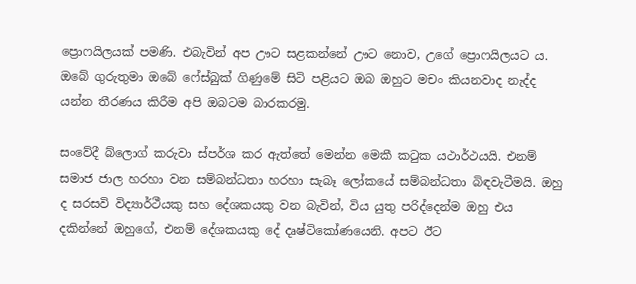ප්‍රොෆයිලයක් පමණි. එබැවින් අප ඌට සළකන්නේ ඌට නොව, උගේ ප්‍රොෆයිලයට ය. ඔබේ ගුරුතුමා ඔබේ ෆේස්බුක් ගිණුමේ සිටි පළියට ඔබ ඔහුට මචං කියනවාද නැද්ද යන්න තීරණය කිරීම අපි ඔබටම බාරකරමු.

සංවේදී බ්ලොග් කරුවා ස්පර්ශ කර ඇත්තේ මෙන්න මෙකී කටුක යථාර්ථයයි. එනම් සමාජ ජාල හරහා වන සම්බන්ධතා හරහා සැබෑ ලෝකයේ සම්බන්ධතා බිඳවැටීමයි. ඔහු ද සරසවි විද්‍යාර්ථීයකු සහ දේශකයකු වන බැවින්, විය යුතු පරිද්දෙන්ම ඔහු එය දකින්නේ ඔහුගේ, එනම් දේශකයකු දේ දෘෂ්ටිකෝණයෙනි. අපට ඊට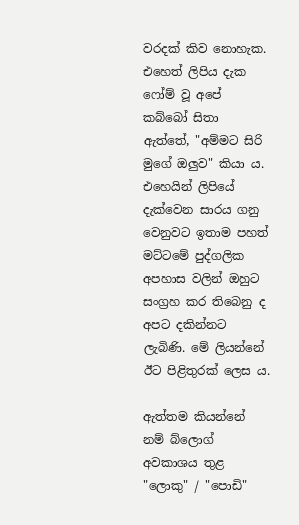වරදක් කිව නොහැක. එහෙත් ලිපිය දැක ෆෝම් වූ අපේ කබ්බෝ සිතා ඇත්තේ, "අම්මට සිරි මුගේ ඔලුව" කියා ය. එහෙයින් ලිපියේ දැක්වෙන සාරය ගනු වෙනුවට ඉතාම පහත් මට්ටමේ පුද්ගලික අපහාස වලින් ඔහුට සංග්‍රහ කර තිබෙනු ද අපට දකින්නට ලැබිණි. මේ ලියන්නේ ඊට පිළිතුරක් ලෙස ය.

ඇත්තම කියන්නේ නම් බ්ලොග් අවකාශය තුළ "ලොකු" / "පොඩි"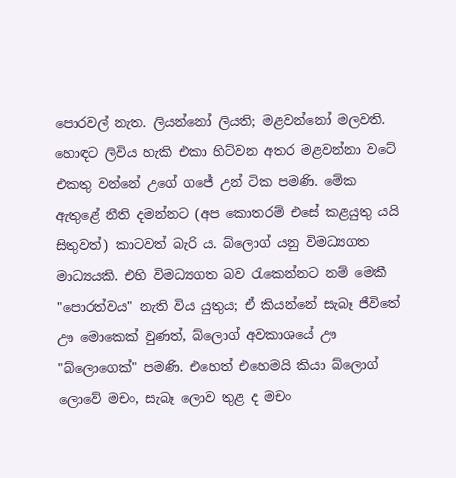පොරවල් නැත. ලියන්නෝ ලියති; මළවන්නෝ මලවති. හොඳට ලිවිය හැකි එකා හිට්වන අතර මළවන්නා වටේ එකතු වන්නේ උගේ ගජේ උන් ටික පමණි. මේක ඇතුළේ නීති දමන්නට (අප කොතරම් එසේ කළයුතු යයි සිතුවත්) කාටවත් බැරි ය. බ්ලොග් යනු විමධ්‍යගත මාධ්‍යයකි. එහි විමධ්‍යගත බව රැකෙන්නට නම් මෙකී "පොරත්වය" නැති විය යුතුය; ඒ කියන්නේ සැබෑ ජීවිතේ ඌ මොකෙක් වුණත්, බ්ලොග් අවකාශයේ ඌ "බ්ලොගෙක්" පමණි. එහෙත් එහෙමයි කියා බ්ලොග් ලොවේ මචං, සැබෑ ලොව තුළ ද මචං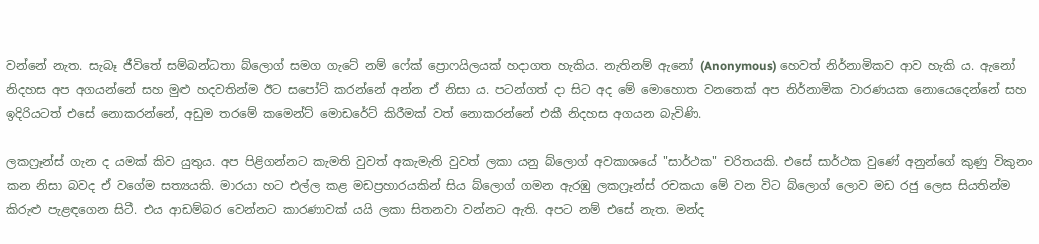වන්නේ නැත. සැබෑ ජීවිතේ සම්බන්ධතා බ්ලොග් සමග ගැටේ නම් ෆේක් ප්‍රොෆයිලයක් හදාගත හැකිය. නැතිනම් ඇනෝ (Anonymous) හෙවත් නිර්නාමිකව ආව හැකි ය. ඇනෝ නිදහස අප අගයන්නේ සහ මුළු හදවතින්ම ඊට සපෝට් කරන්නේ අන්න ඒ නිසා ය. පටන්ගත් දා සිට අද මේ මොහොත වනතෙක් අප නිර්නාමික වාරණයක නොයෙදෙන්නේ සහ ඉදිරියටත් එසේ නොකරන්නේ, අඩුම තරමේ කමෙන්ට් මොඩරේට් කිරීමක් වත් නොකරන්නේ එකී නිදහස අගයන බැවිණි.

ලකෆ්‍රෑන්ස් ගැන ද යමක් කිව යුතුය. අප පිළිගන්නට කැමති වුවත් අකැමැති වුවත් ලකා යනු බ්ලොග් අවකාශයේ "සාර්ථක" චරිතයකි. එසේ සාර්ථක වුණේ අනුන්ගේ කුණු විකුනං කන නිසා බවද ඒ වගේම සත්‍යයකි. මාරයා හට එල්ල කළ මඩප්‍රහාරයකින් සිය බ්ලොග් ගමන ඇරඹු ලකෆ්‍රෑන්ස් රචකයා මේ වන විට බ්ලොග් ලොව මඩ රජු ලෙස සියතින්ම කිරුළු පැළඳගෙන සිටී. එය ආඩම්බර වෙන්නට කාරණාවක් යයි ලකා සිතනවා වන්නට ඇති. අපට නම් එසේ නැත. මන්ද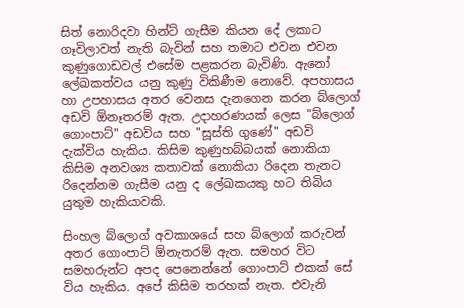සිත් නොරිදවා හින්ට් ගැසීම කියන දේ ලකාට ගෑවිලාවත් නැති බැවින් සහ තමාට එවන එවන කුණුගොඩවල් එසේම පළකරන බැවිණි. ඇනෝ ලේඛකත්වය යනු කුණු විකිණීම නොවේ. අපහාසය හා උපහාසය අතර වෙනස දැනගෙන කරන බ්ලොග් අඩවි ඕනෑතරම් ඇත. උදාහරණයක් ලෙස "බ්ලොග් ගොංපාට්" අඩවිය සහ "සූස්ති ගුණේ" අඩවි දැක්විය හැකිය. කිසිම කුණුහබ්බයක් නොකියා කිසිම අනවශ්‍ය කතාවක් නොකියා රිදෙන තැනට රිදෙන්නම ගැසීම යනු ද ලේඛකයකු හට තිබිය යුතුම හැකියාවකි.

සිංහල බ්ලොග් අවකාශයේ සහ බ්ලොග් කරුවන් අතර ගොංපාට් ඕනැතරම් ඇත. සමහර විට සමහරුන්ට අපද පෙනෙන්නේ ගොංපාට් එකක් සේ විය හැකිය. අපේ කිසිම තරහක් නැත. එවැනි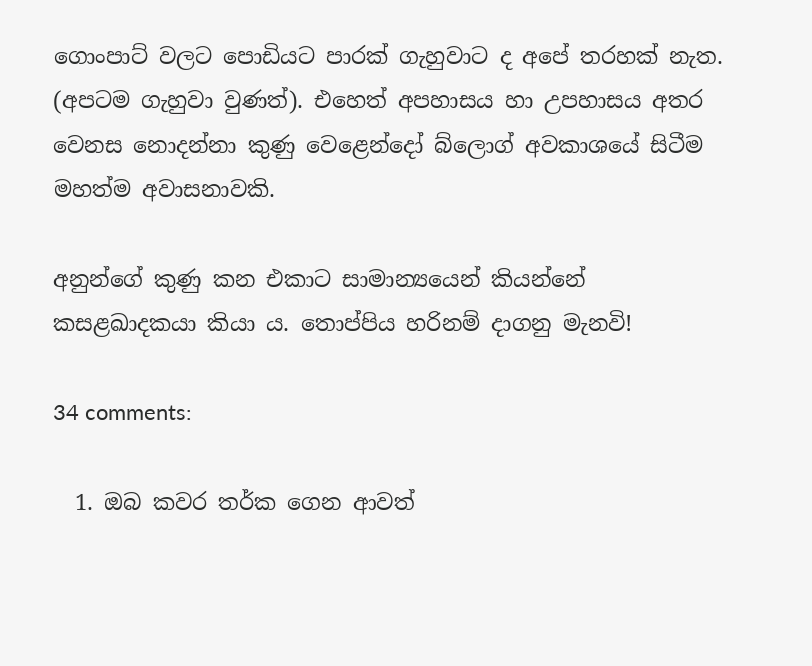ගොංපාට් වලට පොඩියට පාරක් ගැහුවාට ද අපේ තරහක් නැත. (අපටම ගැහුවා වුණත්). එහෙත් අපහාසය හා උපහාසය අතර වෙනස නොදන්නා කුණු වෙළෙන්දෝ බ්ලොග් අවකාශයේ සිටීම මහත්ම අවාසනාවකි.

අනුන්ගේ කුණු කන එකාට සාමාන්‍යයෙන් කියන්නේ කසළඛාදකයා කියා ය. තොප්පිය හරිනම් දාගනු මැනවි!

34 comments:

  1. ඔබ කවර තර්ක ගෙන ආවත්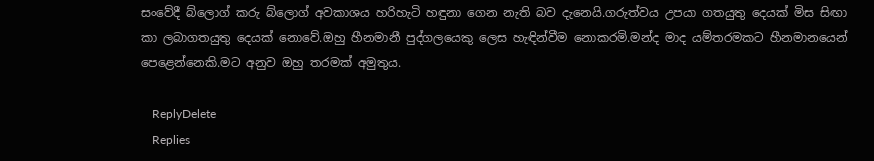සංවේදී බ්ලොග් කරු බ්ලොග් අවකාශය හරිහැටි හඳුනා ගෙන නැති බව දැනෙයි.ගරුත්වය උපයා ගතයුතු දෙයක් මිස සිඟා කා ලබාගතයුතු දෙයක් නොවේ.ඔහු හීනමානී පුද්ගලයෙකු ලෙස හැඳින්වීම නොකරමි.මන්ද මාද යම්තරමකට හීනමානයෙන් පෙළෙන්නෙකි.මට අනුව ඔහු තරමක් අමුතුය.

    ReplyDelete
    Replies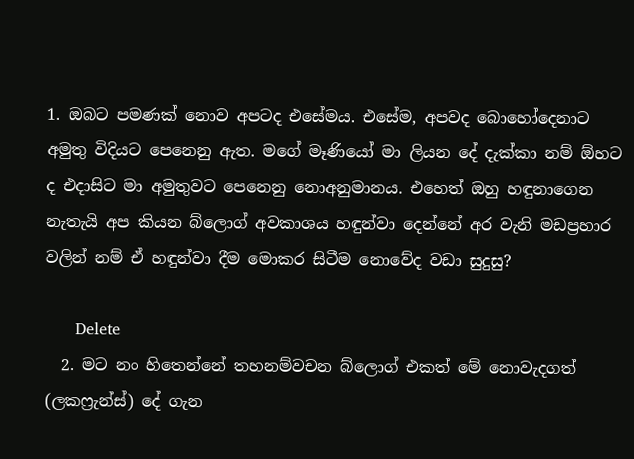1. ඔබට පමණක් නොව අපටද එසේමය. එසේම, අපවද බොහෝදෙනාට අමුතු විදියට පෙනෙනු ඇත. මගේ මෑණියෝ මා ලියන දේ දැක්කා නම් ඕහට ද එදාසිට මා අමුතුවට පෙනෙනු නොඅනුමානය. එහෙත් ඔහු හඳුනාගෙන නැතැයි අප කියන බ්ලොග් අවකාශය හඳුන්වා දෙන්නේ අර වැනි මඩප්‍රහාර වලින් නම් ඒ හඳුන්වා දීම මොකර සිටීම නොවේද වඩා සුදුසු?

      Delete
  2. මට නං හිතෙන්නේ තහනම්වචන බ්ලොග් එකත් මේ නොවැදගත් (ලකෆ්‍රැන්ස්) දේ ගැන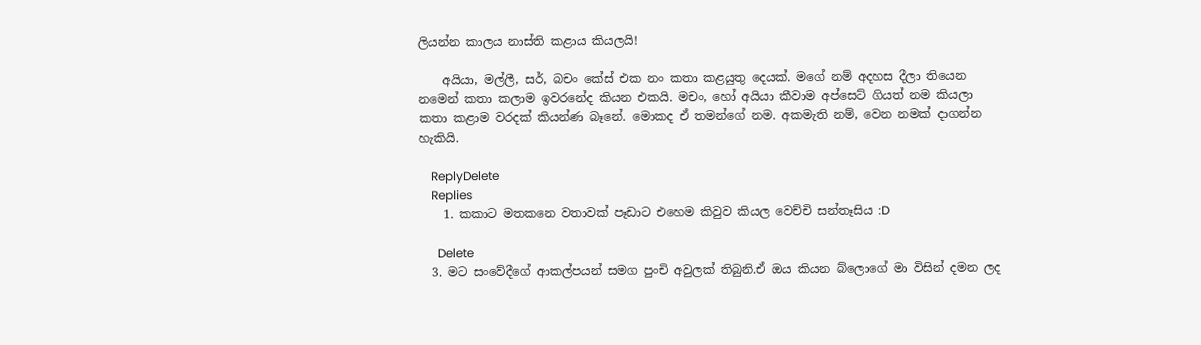ලියන්න කාලය නාස්ති කළාය කියලයි!

    අයියා, මල්ලී, සර්, බචං කේස් එක නං කතා කළයුතු දෙයක්. මගේ නම් අදහස දීලා තියෙන නමෙන් කතා කලාම ඉවරනේද කියන එකයි. මචං, හෝ අයියා කීවාම අප්සෙට් ගියත් නම කියලා කතා කළාම වරදක් කියන්ණ බෑනේ. මොකද ඒ තමන්ගේ නම. අකමැති නම්, වෙන නමක් දාගන්න හැකියි.

    ReplyDelete
    Replies
    1. කකාට මතකනෙ වතාවක් පෑඩාට එහෙම කිවුව කියල වෙච්චි සන්තෑසිය :D

      Delete
  3. මට සංවේදීගේ ආකල්පයන් සමග පුංචි අවුලක් තිබුනි.ඒ ඔය කියන බ්ලොගේ මා විසින් දමන ලද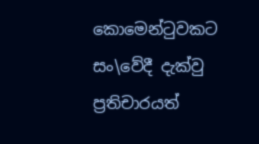කොමෙන්ටුවකට සං\වේදී දැක්වු ප්‍රතිචාරයත්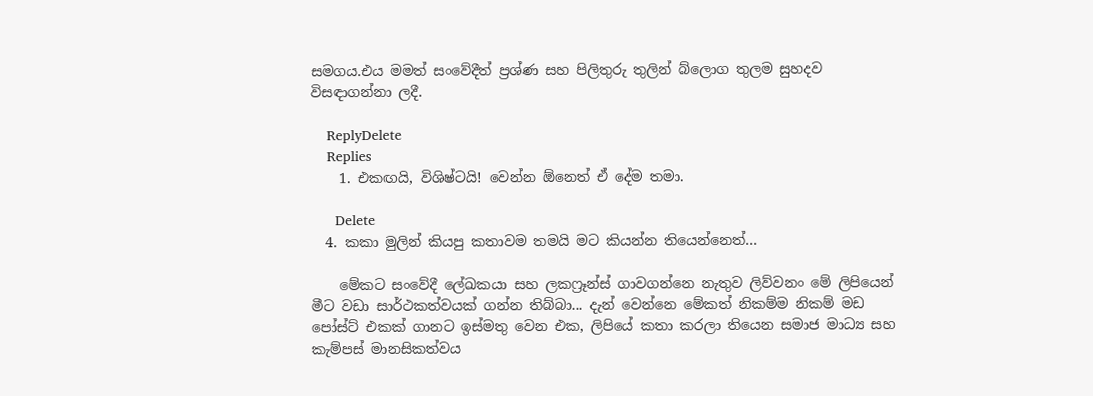සමගය.එය මමත් සංවේදීත් ප්‍රශ්ණ සහ පිලිතුරු තුලින් බ්ලොග තුලම සුහදව විසඳාගන්නා ලදී.

    ReplyDelete
    Replies
    1. එකඟයි, විශිෂ්ටයි! වෙන්න ඕනෙත් ඒ දේම තමා.

      Delete
  4. කකා මුලින් කියපු කතාවම තමයි මට කියන්න තියෙන්නෙත්...

    මේකට සංවේදී ලේඛකයා සහ ලකෆ්‍රෑන්ස් ගාවගන්නෙ නැතුව ලිව්වනං මේ ලිපියෙන් මීට වඩා සාර්ථකත්වයක් ගන්න තිබ්බා... දැන් වෙන්නෙ මේකත් නිකම්ම නිකම් මඩ පෝස්ට් එකක් ගානට ඉස්මතු වෙන එක, ලිපියේ කතා කරලා තියෙන සමාජ මාධ්‍ය සහ කැම්පස් මානසිකත්වය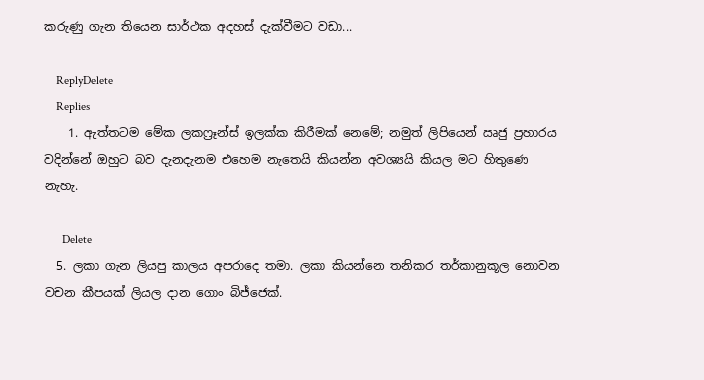කරුණු ගැන තියෙන සාර්ථක අදහස් දැක්වීමට වඩා...

    ReplyDelete
    Replies
    1. ඇත්තටම මේක ලකෆ්‍රෑන්ස් ඉලක්ක කිරීමක් නෙමේ; නමුත් ලිපියෙන් ඍජු ප්‍රහාරය වදින්නේ ඔහුට බව දැනදැනම එහෙම නැතෙයි කියන්න අවශ්‍යයි කියල මට හිතුණෙ නැහැ.

      Delete
  5. ලකා ගැන ලියපු කාලය අපරාදෙ තමා. ලකා කියන්නෙ තනිකර තර්කානුකූල නොවන වචන කීපයක් ලියල දාන ගොං බිජ්ජෙක්.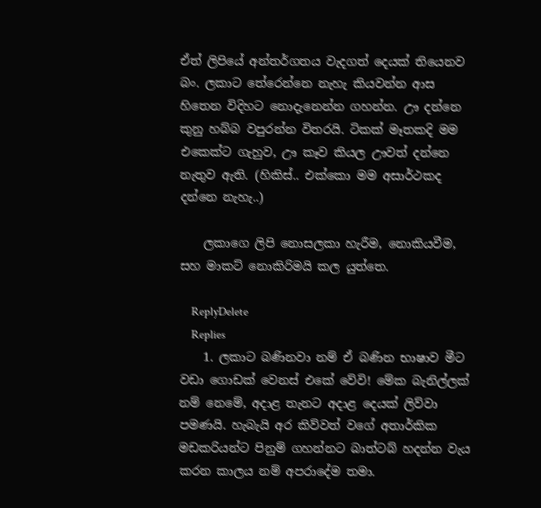ඒත් ලිපියේ අන්තර්ගතය වැදගත් දෙයක් තියෙනව බං. ලකාට තේරෙන්නෙ නැහැ කියවන්න ආස හිතෙන විදිහට නොදැනෙන්න ගහන්න. ඌ දන්නෙ කුනු හබ්බ වපුරන්න විතරයි. ටිකක් මෑතකදි මම එකෙක්ට ගැහුව, ඌ කෑව කියල ඌවත් දන්නෙ නැතුව ඇති. (හිකිස්.. එක්කො මම අසාර්ථකද දන්නෙ නැහැ..)

    ලකාගෙ ලිපි නොසලකා හැරීම, නොකියවීම, සහ මාකට් නොකිරිමයි කල යුත්තෙ.

    ReplyDelete
    Replies
    1. ලකාට බණිනවා නම් ඒ බණින භාෂාව මීට වඩා ගොඩක් වෙනස් එකේ වේවි! මේක බැනිල්ලක් නම් නෙමේ, අදාළ තැනට අදාළ දෙයක් ලිව්වා පමණයි. හැබැයි අර කිව්වත් වගේ අතාර්කික මඩකරියන්ට පිනුම් ගහන්නට බාත්ටබ් හදන්න වැය කරන කාලය නම් අපරාදේම තමා.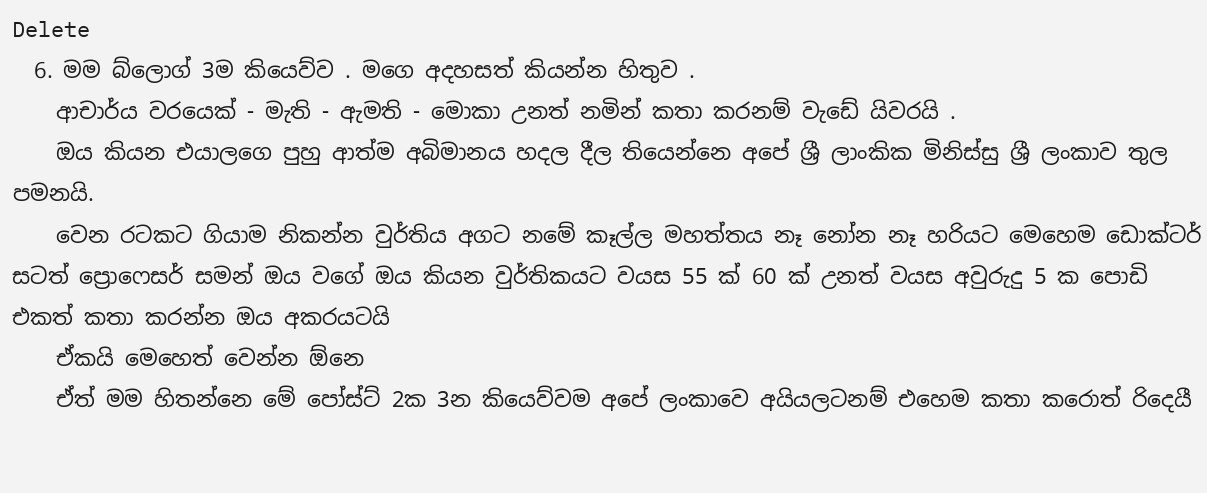Delete
  6. මම බ්ලොග් 3ම කියෙව්ව . මගෙ අදහසත් කියන්න හිතුව .
    ආචාර්ය වරයෙක් - මැති - ඇමති - මොකා උනත් නමින් කතා කරනම් වැඩේ යිවරයි .
    ඔය කියන එයාලගෙ පුහු ආත්ම අබිමානය හදල දීල තියෙන්නෙ අපේ ශ්‍රී ලාංකික මිනිස්සු ශ්‍රී ලංකාව තුල පමනයි.
    වෙන රටකට ගියාම නිකන්න වුර්තිය අගට නමේ කෑල්ල මහත්තය නෑ නෝන නෑ හරියට මෙහෙම ඩොක්ටර් සටත් ප්‍රොෆෙසර් සමන් ඔය වගේ ඔය කියන වුර්තිකයට වයස 55 ක් 60 ක් උනත් වයස අවුරුදු 5 ක පොඩි එකත් කතා කරන්න ඔය අකරයටයි
    ඒකයි මෙහෙත් වෙන්න ඕනෙ
    ඒත් මම හිතන්නෙ මේ පෝස්ට් 2ක 3න කියෙව්වම අපේ ලංකාවෙ අයියලටනම් එහෙම කතා කරොත් රිදෙයී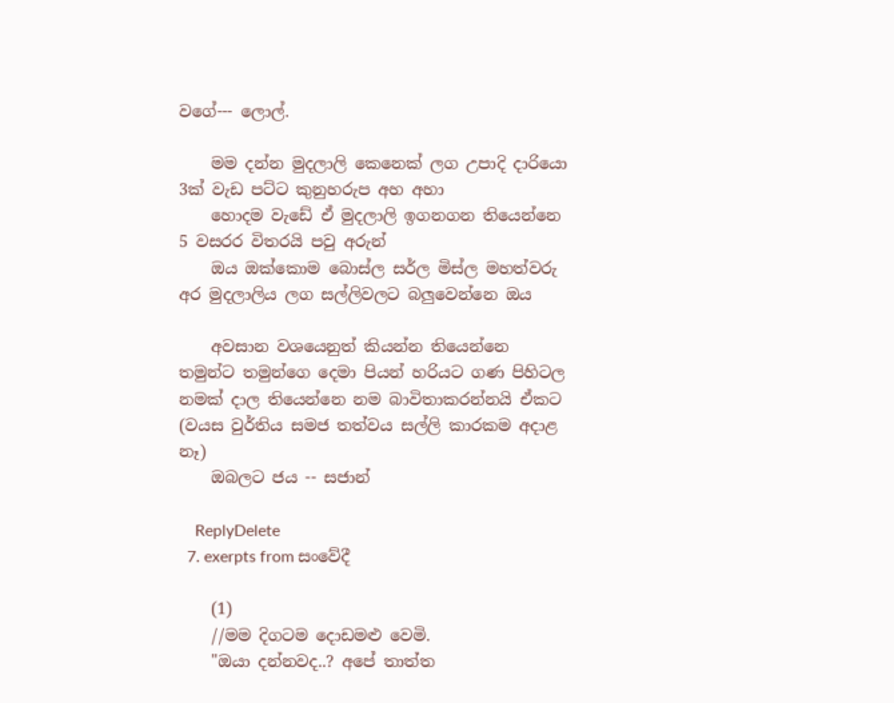වගේ--- ලොල්.

    මම දන්න මුදලාලි කෙනෙක් ලග උපාදි දාරියො 3ක් වැඩ පට්ට කුනුහරුප අහ අහා
    හොදම වැඩේ ඒ මුදලාලි ඉගනගන තියෙන්නෙ 5 වසරර විතරයි පවු අරුන්
    ඔය ඔක්කොම බොස්ල සර්ල මිස්ල මහත්වරු අර මුදලාලිය ලග සල්ලිවලට බලුවෙන්නෙ ඔය

    අවසාන වශයෙනුත් කියන්න තියෙන්නෙ තමුන්ට තමුන්ගෙ දෙමා පියන් හරියට ගණ පිහිටල නමක් දාල තියෙන්නෙ නම බාවිතාකරන්නයි ඒකට (වයස වුර්තිය සමජ තත්වය සල්ලි කාරකම අදාළ නෑ)
    ඔබලට ජය -- සජාන්

    ReplyDelete
  7. exerpts from සංවේදී

    (1)
    //මම දිගටම දොඩමළු වෙමි.
    "ඔයා දන්නවද..? අපේ තාත්ත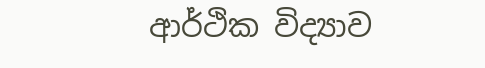ආර්ථික විද්‍යාව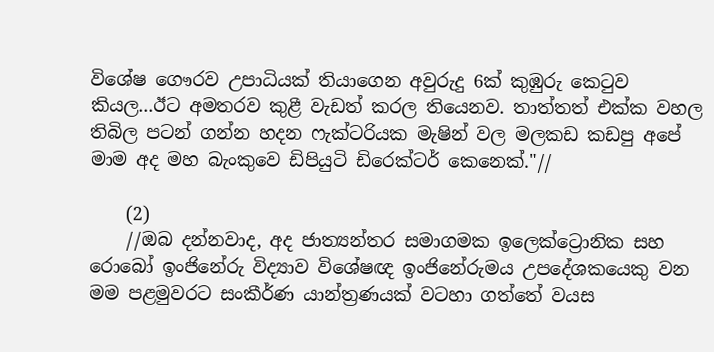විශේෂ ගෞරව උපාධියක් තියාගෙන අවුරුදු 6ක් කුඹුරු කෙටුව කියල...ඊට අමතරව කුළී වැඩත් කරල තියෙනව. තාත්තත් එක්ක වහල තිබිල පටන් ගන්න හදන ෆැක්ටරියක මැෂින් වල මලකඩ කඩපු අපේ මාම අද මහ බැංකුවෙ ඩිපියුටි ඩිරෙක්ටර් කෙනෙක්."//

    (2)
    //ඔබ දන්නවාද, අද ජාත්‍යන්තර සමාගමක ඉලෙක්ට්‍රොනික සහ රොබෝ ඉංජිනේරු විද්‍යාව විශේෂඥ ඉංජිනේරුමය උපදේශකයෙකු වන මම පළමුවරට සංකීර්ණ යාන්ත්‍රණයක් වටහා ගත්තේ වයස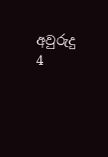අවුරුදු 4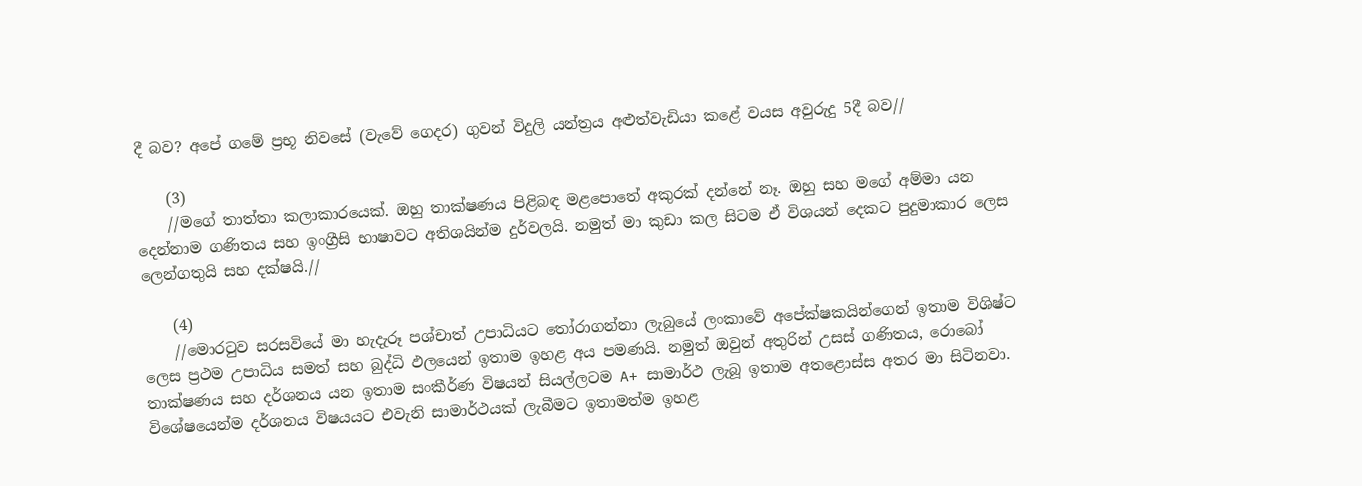දී බව? අපේ ගමේ ප්‍රභූ නිවසේ (වැවේ ගෙදර) ගුවන් විදුලි යන්ත්‍රය අළුත්වැඩියා කළේ වයස අවුරුදු 5දී බව//

    (3)
    //මගේ තාත්තා කලාකාරයෙක්. ඔහු තාක්ෂණය පිළිබඳ මළපොතේ අකුරක් දන්නේ නෑ. ඔහු සහ මගේ අම්මා යන දෙන්නාම ගණිතය සහ ඉංග්‍රීසි භාෂාවට අතිශයින්ම දුර්වලයි. නමුත් මා කුඩා කල සිටම ඒ විශයන් දෙකට පුදුමාකාර ලෙස ලෙන්ගතුයි සහ දක්ෂයි.//

    (4)
    //මොරටුව සරසවියේ මා හැදැරූ පශ්චාත් උපාධියට තෝරාගන්නා ලැබුයේ ලංකාවේ අපේක්ෂකයින්ගෙන් ඉතාම විශිෂ්ට ලෙස ප්‍රථම උපාධිය සමත් සහ බුද්ධි ඵලයෙන් ඉතාම ඉහළ අය පමණයි. නමුත් ඔවුන් අතුරින් උසස් ගණිතය, රොබෝ තාක්ෂණය සහ දර්ශනය යන ඉතාම සංකීර්ණ විෂයන් සියල්ලටම A+ සාමාර්ථ ලැබූ ඉතාම අතළොස්ස අතර මා සිටිනවා. විශේෂයෙන්ම දර්ශනය විෂයයට එවැනි සාමාර්ථයක් ලැබීමට ඉතාමත්ම ඉහළ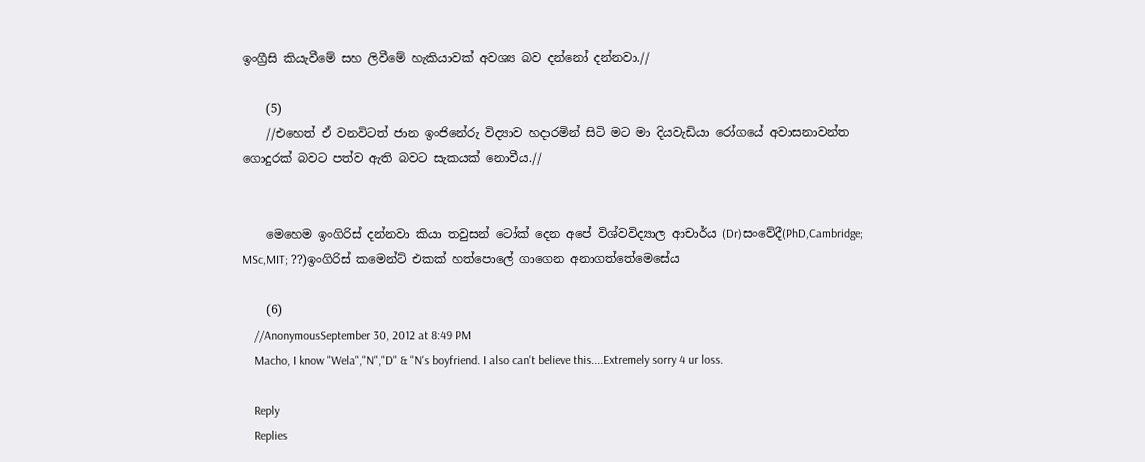ඉංග්‍රීසි කියැවීමේ සහ ලිවීමේ හැකියාවක් අවශ්‍ය බව දන්නෝ දන්නවා.//

    (5)
    //එහෙත් ඒ වනවිටත් ජාන ඉංජිනේරු විද්‍යාව හදාරමින් සිටි මට මා දියවැඩියා රෝගයේ අවාසනාවන්ත ගොදුරක් බවට පත්ව ඇති බවට සැකයක් නොවීය.//


    මෙහෙම ඉංගිරිස් දන්නවා කියා තවුසන් ටෝක් දෙන අපේ විශ්වවිද්‍යාල ආචාර්ය (Dr)සංවේදී(PhD,Cambridge; MSc,MIT; ??)ඉංගිරිස් කමෙන්ට් එකක් හත්පොලේ ගාගෙන අනාගත්තේමෙසේය

    (6)
    //AnonymousSeptember 30, 2012 at 8:49 PM
    Macho, I know "Wela","N","D" & "N's boyfriend. I also can't believe this....Extremely sorry 4 ur loss.

    Reply
    Replies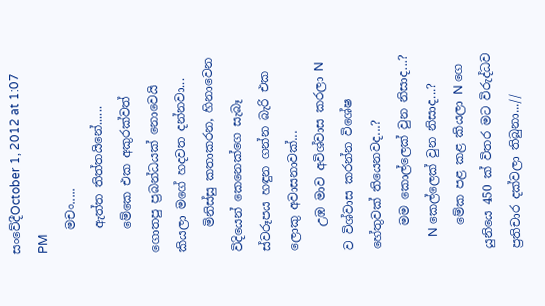සංවේදීOctober 1, 2012 at 1:07 PM
    මචං.....
    ඇත්ත තිත්තයිනේ......
    මේකෙ එක අකුරක්වත් ගොතපු ප්‍රබන්ධයක් නොවෙයි කියලා මගේ හදවත දන්නවා...
    මිනිස්සු කතාකරන, හිනාවෙන විදියෙන් කෙනෙක්ගෙ සැබෑ ස්වරූපය හඳුන ගන්න බැරි එක ලොකු අවාසනාවක්...
    උඹ මාව අවිශ්වාස කරලා N ව විශ්වාස කරන්න විශේෂ හේතුවක් තියෙනවද...?
    මම කොල්ලෙක් වුන නිසාද...?
    N කෙල්ලෙක් වුන නිසාද...?
    මේක පළ කළ කියලා N ගෙ යුනියෙ 450 ක් විතර මට විරුද්ධව ප්‍රතිචාර දක්වලා තිබුනා...//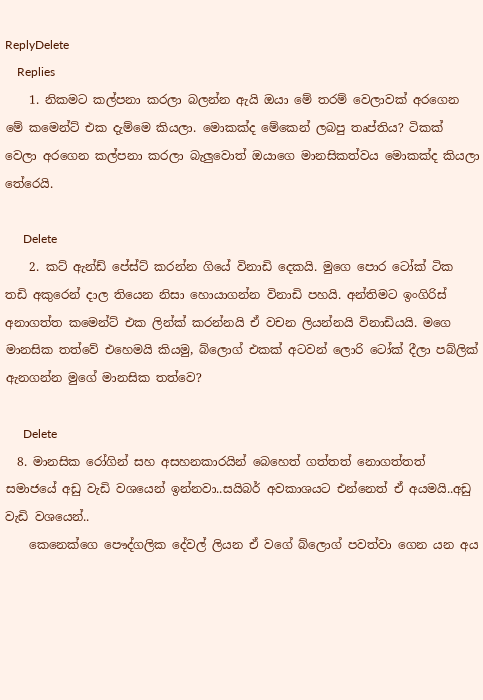ReplyDelete
    Replies
    1. නිකමට කල්පනා කරලා බලන්න ඇයි ඔයා මේ තරම් වෙලාවක් අරගෙන මේ කමෙන්ට් එක දැම්මෙ කියලා. මොකක්ද මේකෙන් ලබපු තෘප්තිය? ටිකක් වෙලා අරගෙන කල්පනා කරලා බැලුවොත් ඔයාගෙ මානසිකත්වය මොකක්ද කියලා තේරෙයි.

      Delete
    2. කට් ඇන්ඩ් පේස්ට් කරන්න ගියේ විනාඩි දෙකයි. මුගෙ පොර ටෝක් ටික තඩි අකුරෙන් දාල තියෙන නිසා හොයාගන්න විනාඩි පහයි. අන්තිමට ඉංගිරිස් අනාගත්ත කමෙන්ට් එක ලින්ක් කරන්නයි ඒ වචන ලියන්නයි විනාඩියයි. මගෙ මානසික තත්වේ එහෙමයි කියමු, බ්ලොග් එකක් අටවන් ලොරි ටෝක් දීලා පබ්ලික් ඇනගන්න මුගේ මානසික තත්වෙ?

      Delete
  8. මානසික රෝගින් සහ අසහනකාරයින් බෙහෙත් ගත්තත් නොගත්තත් සමාජයේ අඩු වැඩි වශයෙන් ඉන්නවා..සයිබර් අවකාශයට එන්නෙත් ඒ අයමයි..අඩු වැඩි වශයෙන්..
    කෙනෙක්ගෙ පෞද්ගලික දේවල් ලියන ඒ වගේ බ්ලොග් පවත්වා ගෙන යන අය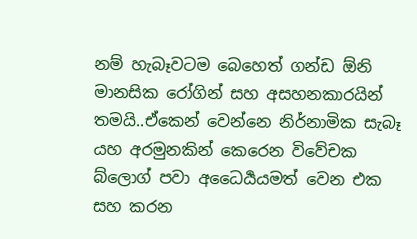නම් හැබෑවටම බෙහෙත් ගන්ඩ ඕනි මානසික රෝගින් සහ අසහනකාරයින් තමයි..ඒකෙන් වෙන්නෙ නිර්නාමික සැබෑ යහ අරමුනකින් කෙරෙන විවේචක බ්ලොග් පවා අධෛර්‍යයමත් වෙන එක සහ කරන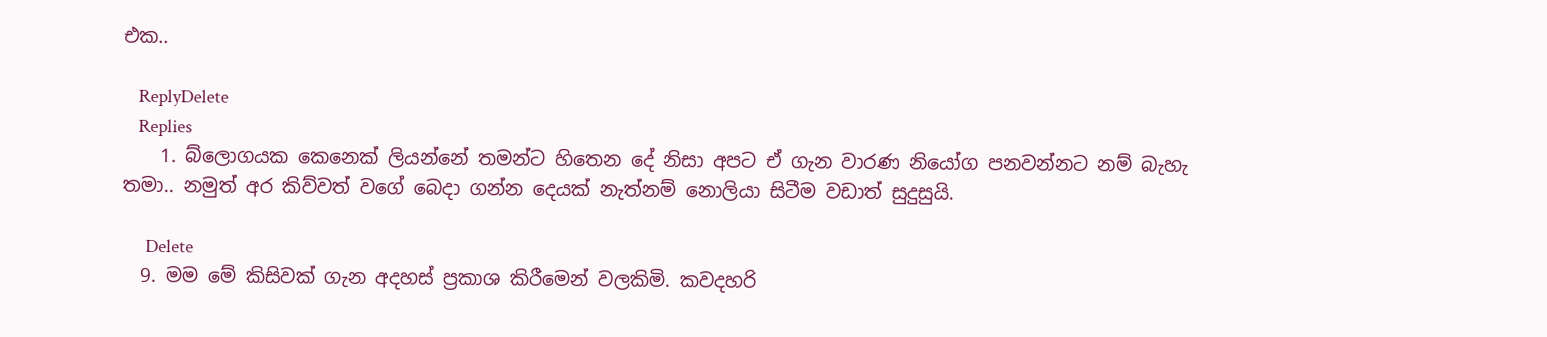එක..

    ReplyDelete
    Replies
    1. බ්ලොගයක කෙනෙක් ලියන්නේ තමන්ට හිතෙන දේ නිසා අපට ඒ ගැන වාරණ නියෝග පනවන්නට නම් බැහැ තමා.. නමුත් අර කිව්වත් වගේ බෙදා ගන්න දෙයක් නැත්නම් නොලියා සිටීම වඩාත් සුදුසුයි.

      Delete
  9. මම මේ කිසිවක් ගැන අදහස් ප්‍රකාශ කිරීමෙන් වලකිමි. කවදහරි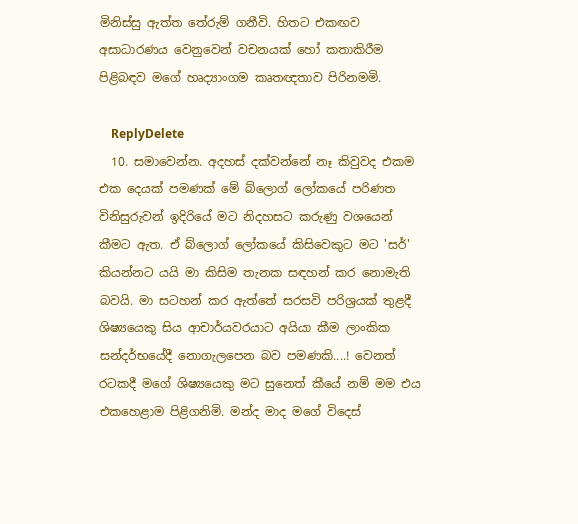මිනිස්සු ඇත්ත තේරුම් ගනීවි. හිතට එකඟව අසාධාරණය වෙනුවෙන් වචනයක් හෝ කතාකිරීම පිළිබඳව මගේ හෘද්‍යාංගම කෘතඥතාව පිරිනමමි.

    ReplyDelete
  10. සමාවෙන්න. අදහස් දක්වන්නේ නෑ කිවුවද එකම එක දෙයක් පමණක් මේ බ්ලොග් ලෝකයේ පරිණත විනිසුරුවන් ඉදිරියේ මට නිදහසට කරුණු වශයෙන් කීමට ඇත. ඒ බ්ලොග් ලෝකයේ කිසිවෙකුට මට 'සර්' කියන්නට යයි මා කිසිම තැනක සඳහන් කර නොමැති බවයි. මා සටහන් කර ඇත්තේ සරසවි පරිශ්‍රයක් තුළදී ශිෂ්‍යයෙකු සිය ආචාර්යවරයාට අයියා කීම ලාංකික සන්දර්භයේදී නොගැලපෙන බව පමණකි....! වෙනත් රටකදී මගේ ශිෂ්‍යයෙකු මට සුනෙත් කීයේ නම් මම එය එකහෙළාම පිළිගනිමි. මන්ද මාද මගේ විදෙස්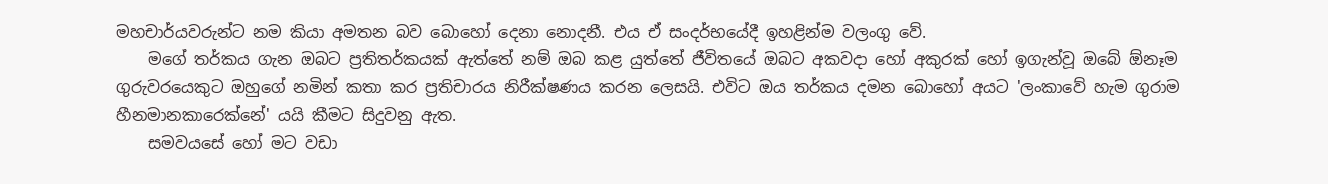මහචාර්යවරුන්ට නම කියා අමතන බව බොහෝ දෙනා නොදනී. එය ඒ සංදර්භයේදී ඉහළින්ම වලංගු වේ.
    මගේ තර්කය ගැන ඔබට ප්‍රතිතර්කයක් ඇත්තේ නම් ඔබ කළ යුත්තේ ජීවිතයේ ඔබට අකවදා හෝ අකුරක් හෝ ඉගැන්වූ ඔබේ ඕනෑම ගුරුවරයෙකුට ඔහුගේ නමින් කතා කර ප්‍රතිචාරය නිරීක්ෂණය කරන ලෙසයි. එවිට ඔය තර්කය දමන බොහෝ අයට 'ලංකාවේ හැම ගුරාම හීනමානකාරෙක්නේ' යයි කීමට සිදුවනු ඇත.
    සමවයසේ හෝ මට වඩා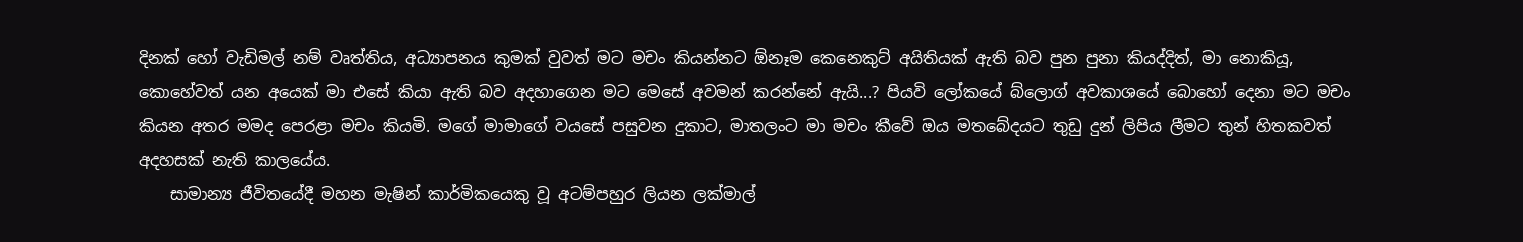දිනක් හෝ වැඩිමල් නම් වෘත්තිය, අධ්‍යාපනය කුමක් වුවත් මට මචං කියන්නට ඕනෑම කෙනෙකුට් අයිතියක් ඇති බව පුන පුනා කියද්දිත්, මා නොකියූ, කොහේවත් යන අයෙක් මා එසේ කියා ඇති බව අදහාගෙන මට මෙසේ අවමන් කරන්නේ ඇයි...? පියවි ලෝකයේ බ්ලොග් අවකාශයේ බොහෝ දෙනා මට මචං කියන අතර මමද පෙරළා මචං කියමි. මගේ මාමාගේ වයසේ පසුවන දුකාට, මාතලංට මා මචං කීවේ ඔය මතබේදයට තුඩු දුන් ලිපිය ලීමට තුන් හිතකවත් අදහසක් නැති කාලයේය.
    සාමාන්‍ය ජීවිතයේදී මහන මැෂින් කාර්මිකයෙකු වූ අටම්පහුර ලියන ලක්මාල්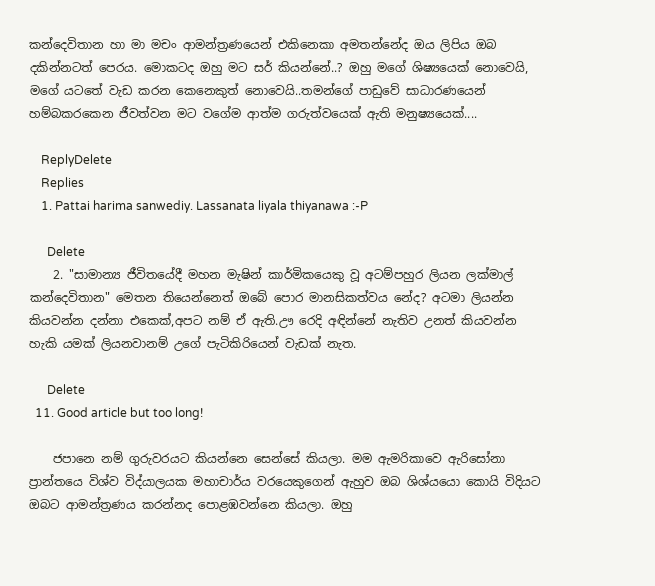කන්දෙවිතාන හා මා මචං ආමන්ත්‍රණයෙන් එකිනෙකා අමතන්නේද ඔය ලිපිය ඔබ දකින්නටත් පෙරය. මොකටද ඔහු මට සර් කියන්නේ..? ඔහු මගේ ශිෂ්‍යයෙක් නොවෙයි, මගේ යටතේ වැඩ කරන කෙනෙකුත් නොවෙයි..තමන්ගේ පාඩුවේ සාධාරණයෙන් හම්බකරකෙන ජීවත්වන මට වගේම ආත්ම ගරුත්වයෙක් ඇති මනුෂ්‍යයෙක්....

    ReplyDelete
    Replies
    1. Pattai harima sanwediy. Lassanata liyala thiyanawa :-P

      Delete
    2. "සාමාන්‍ය ජීවිතයේදී මහන මැෂින් කාර්මිකයෙකු වූ අටම්පහුර ලියන ලක්මාල් කන්දෙවිතාන" මෙතන තියෙන්නෙත් ඔබේ පොර මානසිකත්වය නේද? අටමා ලියන්න කියවන්න දන්නා එකෙක්,අපට නම් ඒ ඇති.ඌ රෙදි අඳින්නේ නැතිව උනත් කියවන්න හැකි යමක් ලියනවානම් උගේ පැටිකිරියෙන් වැඩක් නැත.

      Delete
  11. Good article but too long!

    ජපානෙ නම් ගුරුවරයට කියන්නෙ සෙන්සේ කියලා. මම ඇමරිකාවෙ ඇරිසෝනා ප්‍රාන්තයෙ විශ්ව විද්යාලයක මහාචාර්ය වරයෙකුගෙන් ඇහුව ඔබ ශිශ්යයො කොයි විදියට ඔබට ආමන්ත්‍රණය කරන්නද පොළඹවන්නෙ කියලා. ඔහු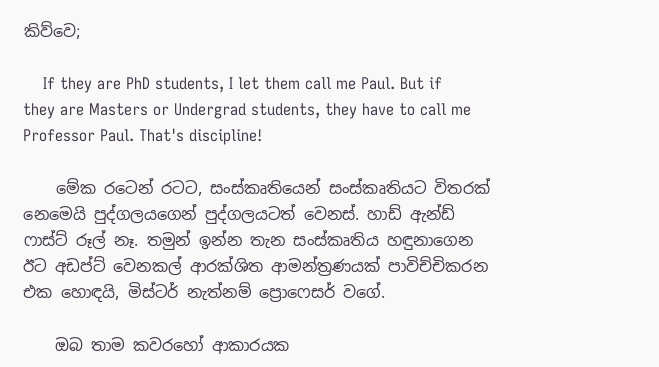කිව්වෙ;

    If they are PhD students, I let them call me Paul. But if they are Masters or Undergrad students, they have to call me Professor Paul. That's discipline!

    මේක රටෙන් රටට, සංස්කෘතියෙන් සංස්කෘතියට විතරක් නෙමෙයි පුද්ගලයගෙන් පුද්ගලයටත් වෙනස්. හාඩ් ඇන්ඩ් ෆාස්ට් රූල් නෑ. තමුන් ඉන්න තැන සංස්කෘතිය හඳුනාගෙන ඊට අඩප්ට් වෙනකල් ආරක්ශිත ආමන්ත්‍රණයක් පාවිච්චිකරන එක හොඳයි, මිස්ටර් නැත්නම් ප්‍රොෆෙසර් වගේ.

    ඔබ තාම කවරහෝ ආකාරයක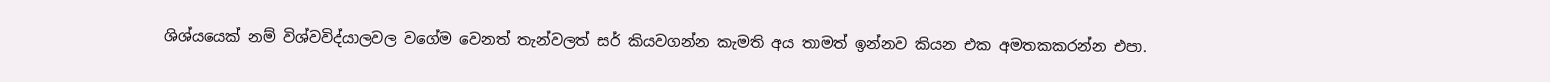ශිශ්යයෙක් නම් විශ්වවිද්යාලවල වගේම වෙනත් තැන්වලත් සර් කියවගන්න කැමති අය තාමත් ඉන්නව කියන එක අමතකකරන්න එපා.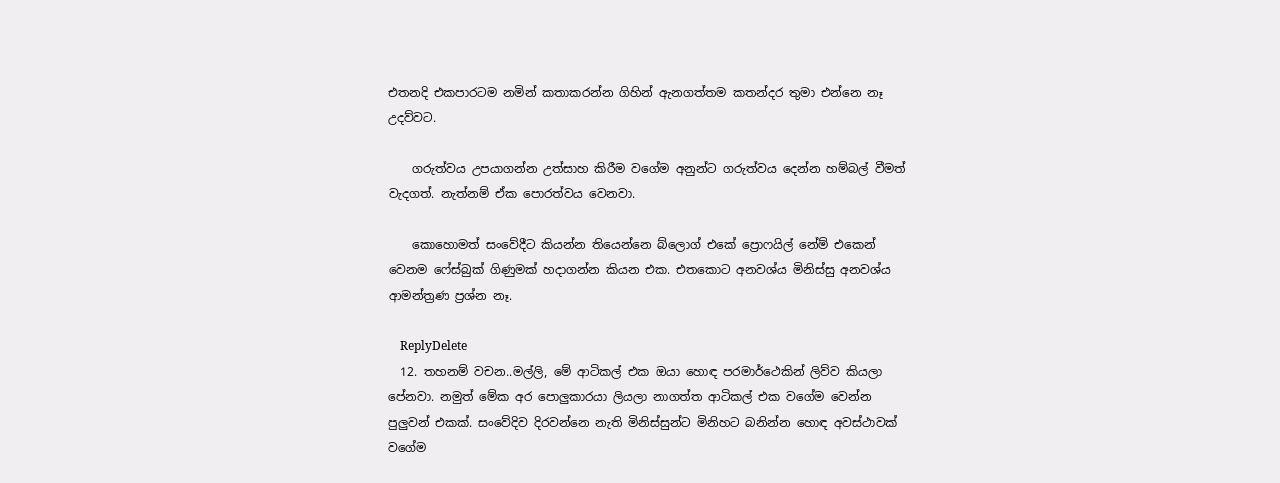එතනදි එකපාරටම නමින් කතාකරන්න ගිහින් ඇනගත්තම කතන්දර තුමා එන්නෙ නෑ උදව්වට.

    ගරුත්වය උපයාගන්න උත්සාහ කිරීම වගේම අනුන්ට ගරුත්වය දෙන්න හම්බල් වීමත් වැදගත්. නැත්නම් ඒක පොරත්වය වෙනවා.

    කොහොමත් සංවේදීට කියන්න තියෙන්නෙ බ්ලොග් එකේ ප්‍රොෆයිල් නේම් එකෙන් වෙනම ෆේස්බුක් ගිණුමක් හදාගන්න කියන එක. එතකොට අනවශ්ය මිනිස්සු අනවශ්ය ආමන්ත්‍රණ ප්‍රශ්න නෑ.

    ReplyDelete
  12. තහනම් වචන..මල්ලි, මේ ආටිකල් එක ඔයා හොඳ පරමාර්ථෙකින් ලිව්ව කියලා පේනවා. නමුත් මේක අර පොලුකාරයා ලියලා නාගත්ත ආටිකල් එක වගේම වෙන්න පුලුවන් එකක්. සංවේදිව දිරවන්නෙ නැති මිනිස්සුන්ට මිනිහට බනින්න හොඳ අවස්ථාවක් වගේම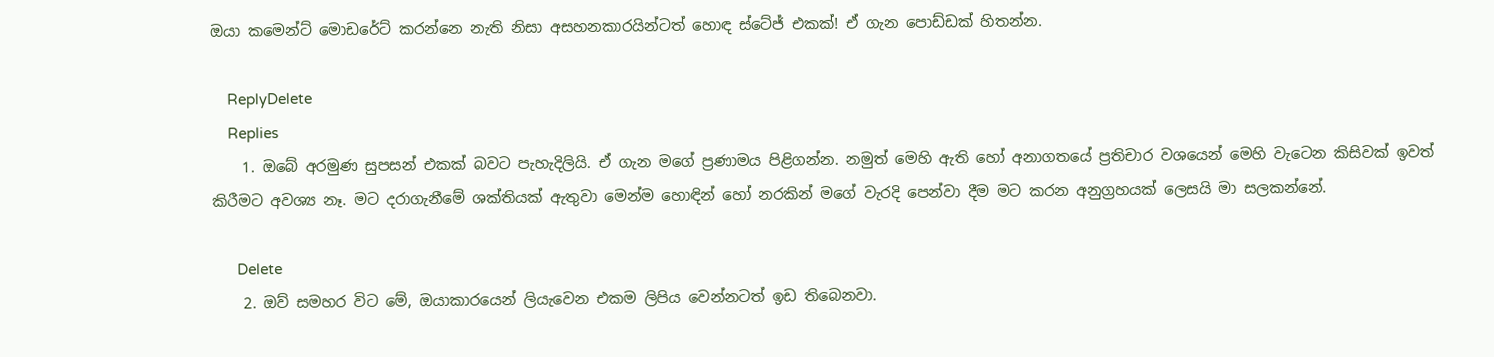ඔයා කමෙන්ට් මොඩරේට් කරන්නෙ නැති නිසා අසහනකාරයින්ටත් හොඳ ස්ටේජ් එකක්! ඒ ගැන පොඩ්ඩක් හිතන්න.

    ReplyDelete
    Replies
    1. ඔබේ අරමුණ සුපසන් එකක් බවට පැහැදිලියි. ඒ ගැන මගේ ප්‍රණාමය පිළිගන්න. නමුත් මෙහි ඇති හෝ අනාගතයේ ප්‍රතිචාර වශයෙන් මෙහි වැටෙන කිසිවක් ඉවත් කිරීමට අවශ්‍ය නෑ. මට දරාගැනීමේ ශක්තියක් ඇතුවා මෙන්ම හොඳින් හෝ නරකින් මගේ වැරදි පෙන්වා දීම මට කරන අනුග්‍රහයක් ලෙසයි මා සලකන්නේ.

      Delete
    2. ඔව් සමහර විට මේ, ඔයාකාරයෙන් ලියැවෙන එකම ලිපිය වෙන්නටත් ඉඩ තිබෙනවා.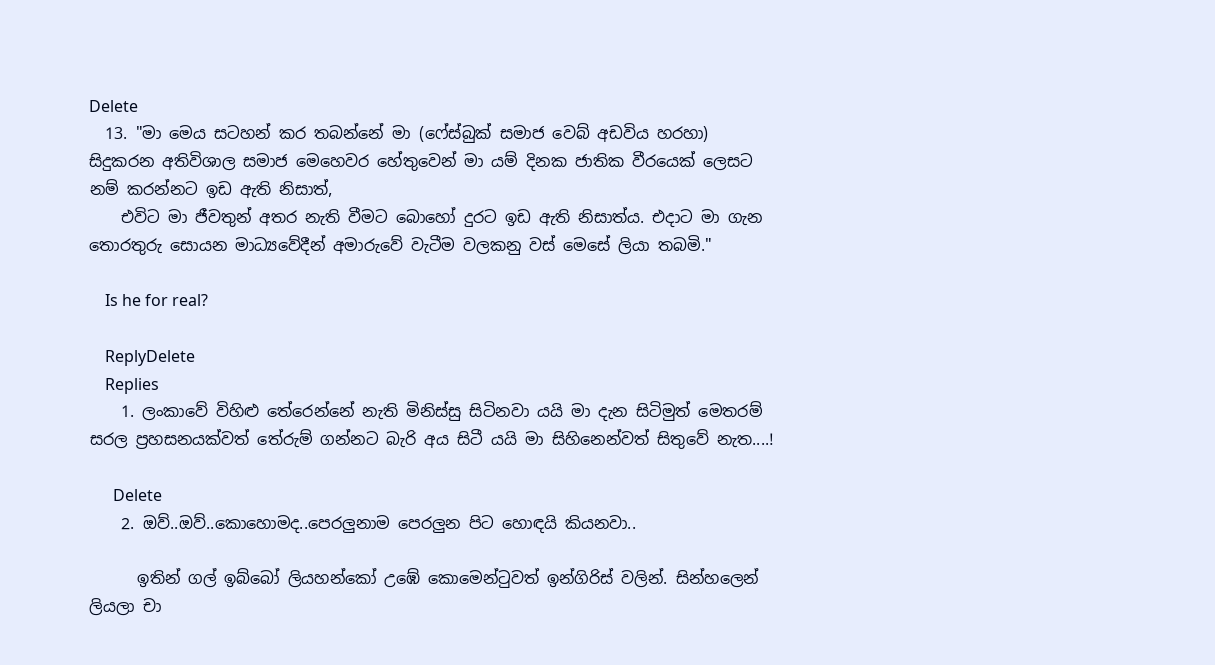Delete
  13. "මා මෙය සටහන් කර තබන්නේ මා (ෆේස්බුක් සමාජ වෙබ් අඩවිය හරහා) සිදුකරන අතිවිශාල සමාජ මෙහෙවර හේතුවෙන් මා යම් දිනක ජාතික වීරයෙක් ලෙසට නම් කරන්නට ඉඩ ඇති නිසාත්,
    එවිට මා ජීවතුන් අතර නැති වීමට බොහෝ දුරට ඉඩ ඇති නිසාත්ය. එදාට මා ගැන තොරතුරු සොයන මාධ්‍යවේදීන් අමාරුවේ වැටීම වලකනු වස් මෙසේ ලියා තබමි."

    Is he for real?

    ReplyDelete
    Replies
    1. ලංකාවේ විහිළු තේරෙන්නේ නැති මිනිස්සු සිටිනවා යයි මා දැන සිටිමුත් මෙතරම් සරල ප්‍රහසනයක්වත් තේරුම් ගන්නට බැරි අය සිටී යයි මා සිහිනෙන්වත් සිතුවේ නැත....!

      Delete
    2. ඔව්..ඔව්..කොහොමද..පෙරලුනාම පෙරලුන පිට හොඳයි කියනවා..

      ඉතින් ගල් ඉබ්බෝ ලියහන්කෝ උඹේ කොමෙන්ටුවත් ඉන්ගිරිස් වලින්. සින්හලෙන් ලියලා චා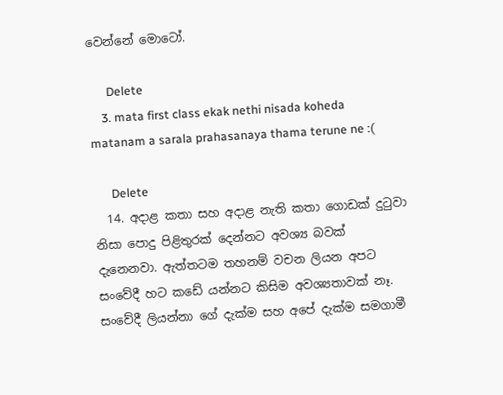වෙන්නේ මොටෝ.

      Delete
    3. mata first class ekak nethi nisada koheda matanam a sarala prahasanaya thama terune ne :(

      Delete
  14. අදාළ කතා සහ අදාළ නැති කතා ගොඩක් දුටුවා නිසා පොදු පිළිතුරක් දෙන්නට අවශ්‍ය බවක් දැනෙනවා. ඇත්තටම තහනම් වචන ලියන අපට සංවේදී හට කඩේ යන්නට කිසිම අවශ්‍යතාවක් නෑ. සංවේදී ලියන්නා ගේ දැක්ම සහ අපේ දැක්ම සමගාමී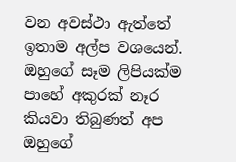වන අවස්ථා ඇත්තේ ඉතාම අල්ප වශයෙන්. ඔහුගේ සෑම ලිපියක්ම පාහේ අකුරක් නෑර කියවා තිබුණත් අප ඔහුගේ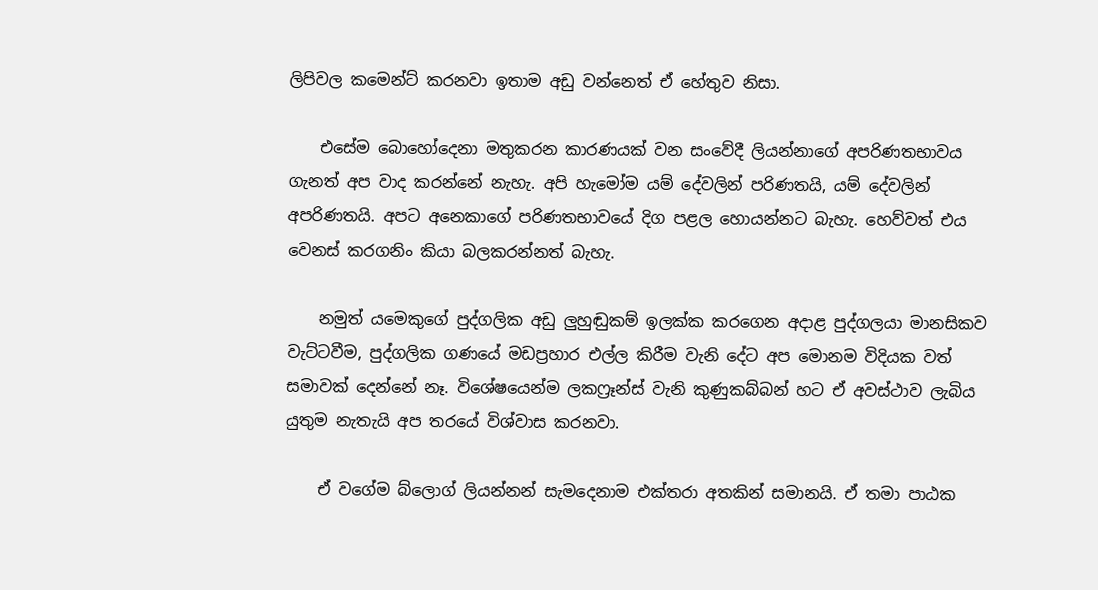ලිපිවල කමෙන්ට් කරනවා ඉතාම අඩු වන්නෙත් ඒ හේතුව නිසා.

    එසේම බොහෝදෙනා මතුකරන කාරණයක් වන සංවේදී ලියන්නාගේ අපරිණතභාවය ගැනත් අප වාද කරන්නේ නැහැ. අපි හැමෝම යම් දේවලින් පරිණතයි, යම් දේවලින් අපරිණතයි. අපට අනෙකාගේ පරිණතභාවයේ දිග පළල හොයන්නට බැහැ. හෙව්වත් එය වෙනස් කරගනිං කියා බලකරන්නත් බැහැ.

    නමුත් යමෙකුගේ පුද්ගලික අඩු ලුහුඬුකම් ඉලක්ක කරගෙන අදාළ පුද්ගලයා මානසිකව වැට්ටවීම, පුද්ගලික ගණයේ මඩප්‍රහාර එල්ල කිරීම වැනි දේට අප මොනම විදියක වත් සමාවක් දෙන්නේ නෑ. විශේෂයෙන්ම ලකෆ්‍රෑන්ස් වැනි කුණුකබ්බන් හට ඒ අවස්ථාව ලැබිය යුතුම නැතැයි අප තරයේ විශ්වාස කරනවා.

    ඒ වගේම බ්ලොග් ලියන්නන් සැමදෙනාම එක්තරා අතකින් සමානයි. ඒ තමා පාඨක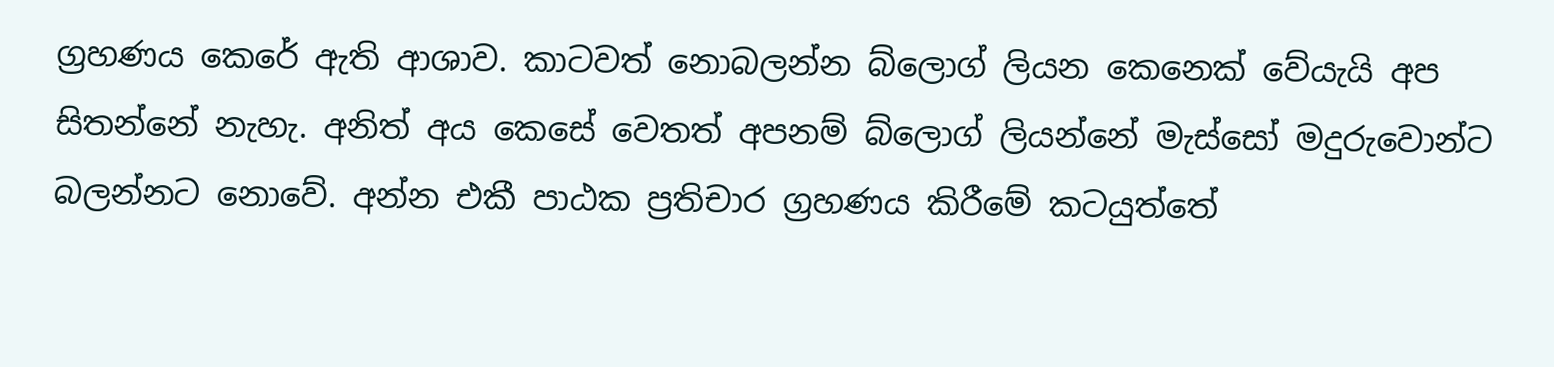ග්‍රහණය කෙරේ ඇති ආශාව. කාටවත් නොබලන්න බ්ලොග් ලියන කෙනෙක් වේයැයි අප සිතන්නේ නැහැ. අනිත් අය කෙසේ වෙතත් අපනම් බ්ලොග් ලියන්නේ මැස්සෝ මදුරුවොන්ට බලන්නට නොවේ. අන්න එකී පාඨක ප්‍රතිචාර ග්‍රහණය කිරීමේ කටයුත්තේ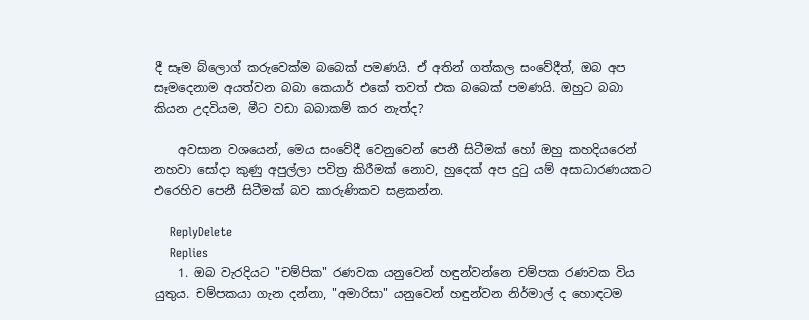දී සෑම බ්ලොග් කරුවෙක්ම බබෙක් පමණයි. ඒ අතින් ගත්කල සංවේදීත්, ඔබ අප සෑමදෙනාම අයත්වන බබා කෙයාර් එකේ තවත් එක බබෙක් පමණයි. ඔහුට බබා කියන උදවියම, මීට වඩා බබාකම් කර නැත්ද?

    අවසාන වශයෙන්, මෙය සංවේදී වෙනුවෙන් පෙනී සිටීමක් හෝ ඔහු කහදියරෙන් නහවා සෝදා කුණු අපුල්ලා පවිත්‍ර කිරීමක් නොව, හුදෙක් අප දුටු යම් අසාධාරණයකට එරෙහිව පෙනී සිටීමක් බව කාරුණිකව සළකන්න.

    ReplyDelete
    Replies
    1. ඔබ වැරදියට "චම්පික" රණවක යනුවෙන් හඳුන්වන්නෙ චම්පක රණවක විය යුතුය. චම්පකයා ගැන දන්නා, "අමාරිසා" යනුවෙන් හඳුන්වන නිර්මාල් ද හොඳටම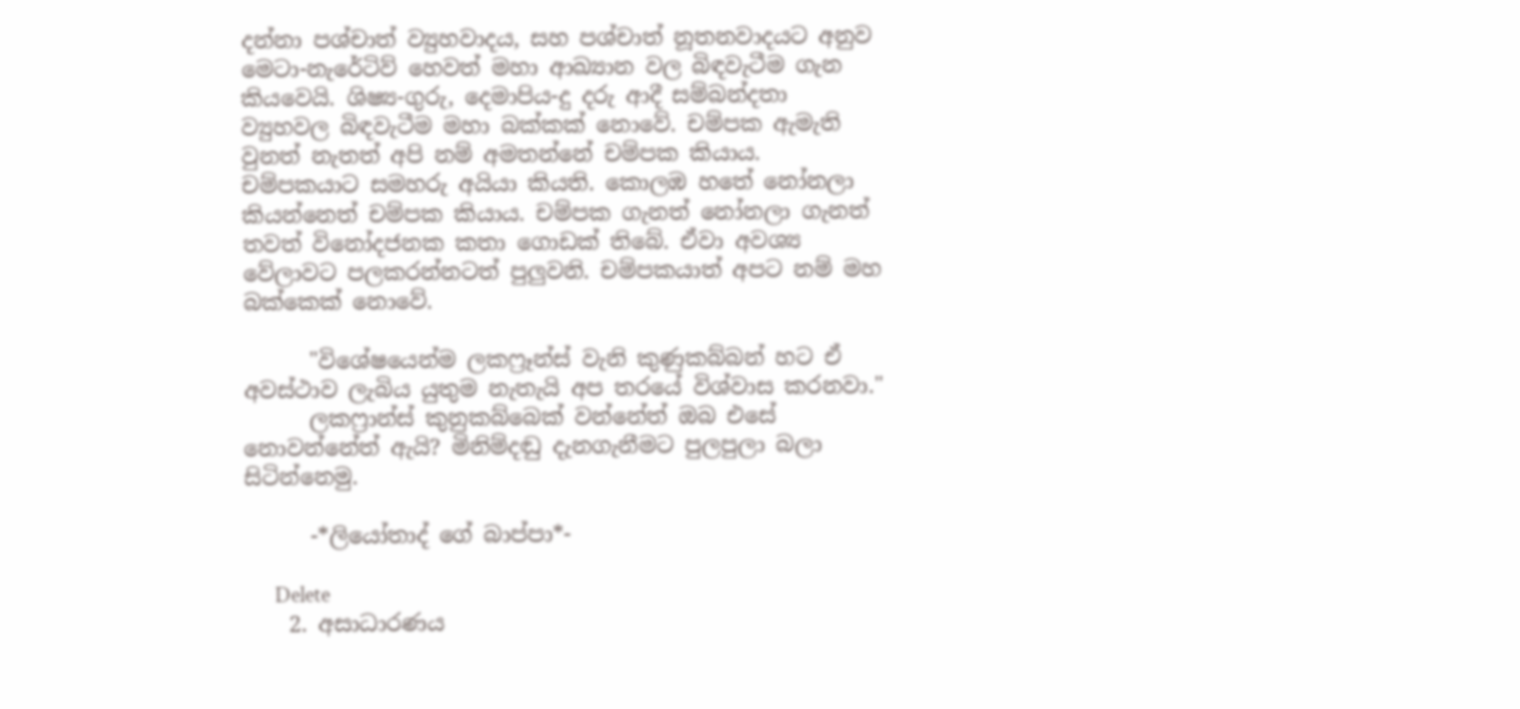දන්නා පශ්චාත් ව්‍යුහවාදය, සහ පශ්චාත් නූතනවාදයට අනුව මෙටා-නැරේටිව් හෙවත් මහා ආඛ්‍යාන වල බිඳවැටීම ගැන කියවෙයි. ශිෂ්‍ය-ගුරු, දෙමාපිය-දු දරු ආදී සම්බන්දතා ව්‍යුහවල බිඳවැටීම මහා බක්කක් නොවේ. චම්පක ඇමැති වුනත් නැතත් අපි නම් අමතන්නේ චම්පක කියාය. චම්පකයාට සමහරු අයියා කියති. කොලඹ හතේ නෝනලා කියන්නෙත් චම්පක කියාය. චම්පක ගැනත් නෝනලා ගැනත් තවත් විනෝදජනක කතා ගොඩක් තිබේ. ඒවා අවශ්‍ය වේලාවට පලකරන්නටත් පුලුවනි. චම්පකයාත් අපට නම් මහ බක්කෙක් නොවේ.

      "විශේෂයෙන්ම ලකෆ්‍රෑන්ස් වැනි කුණුකබ්බන් හට ඒ අවස්ථාව ලැබිය යුතුම නැතැයි අප තරයේ විශ්වාස කරනවා."
      ලකෆ්‍රාන්ස් කුනුකබ්බෙක් වන්නේත් ඔබ එසේ නොවන්නේත් ඇයි? මිනිම්දඬු දැනගැනීමට පුලපුලා බලා සිටින්නෙමු.

      -*ලියෝතාද් ගේ බාප්පා*-

      Delete
    2. අසාධාරණය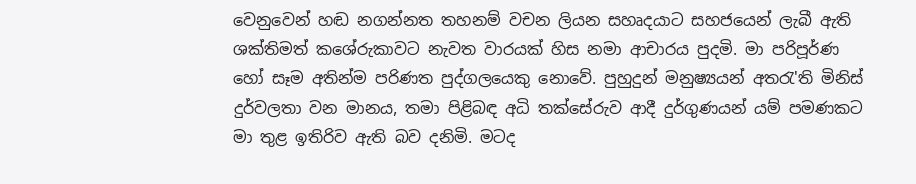වෙනුවෙන් හඬ නගන්නත තහනම් වචන ලියන සහෘදයාට සහජයෙන් ලැබී ඇති ශක්තිමත් කශේරුකාවට නැවත වාරයක් හිස නමා ආචාරය පුදමි. මා පරිපූර්ණ හෝ සෑම අතින්ම පරිණත පුද්ගලයෙකු නොවේ. පුහුදුන් මනුෂ්‍යයන් අතරැ'ති මිනිස් දුර්වලතා වන මානය, තමා පිළිබඳ අධි තක්සේරුව ආදී දුර්ගුණයන් යම් පමණකට මා තුළ ඉතිරිව ඇති බව දනිමි. මටද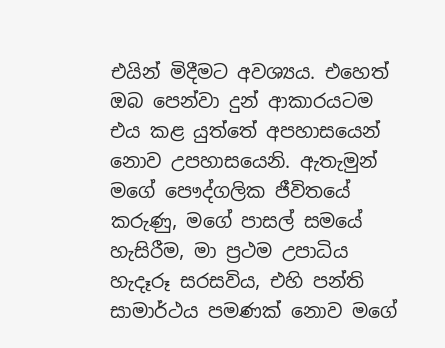එයින් මිදීමට අවශ්‍යය. එහෙත් ඔබ පෙන්වා දුන් ආකාරයටම එය කළ යුත්තේ අපහාසයෙන් නොව උපහාසයෙනි. ඇතැමුන් මගේ පෞද්ගලික ජීවිතයේ කරුණු, මගේ පාසල් සමයේ හැසිරීම, මා ප්‍රථම උපාධිය හැදෑරූ සරසවිය, එහි පන්ති සාමාර්ථය පමණක් නොව මගේ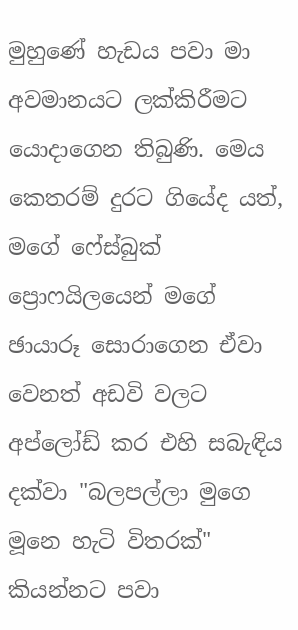මුහුණේ හැඩය පවා මා අවමානයට ලක්කිරීමට යොදාගෙන තිබුණි. මෙය කෙතරම් දුරට ගියේද යත්, මගේ ෆේස්බුක් ප්‍රොෆයිලයෙන් මගේ ඡායාරූ සොරාගෙන ඒවා වෙනත් අඩවි වලට අප්ලෝඩ් කර එහි සබැඳිය දක්වා "බලපල්ලා මුගෙ මූනෙ හැටි විතරක්" කියන්නට පවා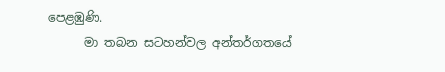පෙළඹුණි.
      මා තබන සටහන්වල අන්තර්ගතයේ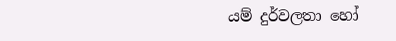යම් දුර්වලතා හෝ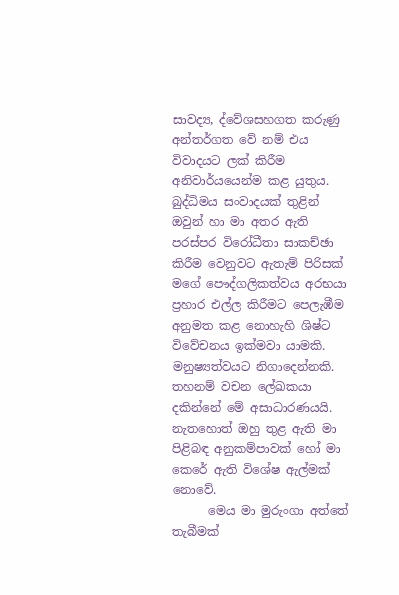සාවද්‍ය, ද්වේශසහගත කරුණු අන්තර්ගත වේ නම් එය විවාදයට ලක් කිරීම අනිවාර්යයෙන්ම කළ යුතුය. බුද්ධිමය සංවාදයක් තුළින් ඔවුන් හා මා අතර ඇති පරස්පර විරෝධීතා සාකච්ඡා කිරීම වෙනුවට ඇතැම් පිරිසක් මගේ පෞද්ගලිකත්වය අරභයා ප්‍රහාර එල්ල කිරීමට පෙලැඹීම අනුමත කළ නොහැහි ශිෂ්ට විවේචනය ඉක්මවා යාමකි. මනුෂ්‍යත්වයට නිගාදෙන්නකි. තහනම් වචන ලේඛකයා දකින්නේ මේ අසාධාරණයයි. නැතහොත් ඔහු තුළ ඇති මා පිළිබඳ අනුකම්පාවක් හෝ මා කෙරේ ඇති විශේෂ ඇල්මක් නොවේ.
      මෙය මා මුරුංගා අත්තේ තැබීමක්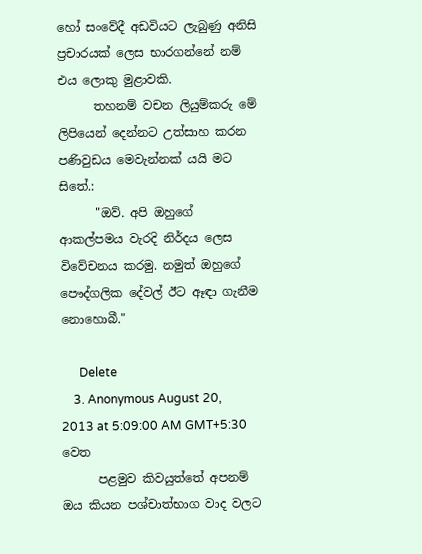හෝ සංවේදී අඩවියට ලැබුණු අනිසි ප්‍රචාරයක් ලෙස භාරගන්නේ නම් එය ලොකු මුළාවකි.
      තහනම් වචන ලියුම්කරු මේ ලිපියෙන් දෙන්නට උත්සාහ කරන පණිවුඩය මෙවැන්නක් යයි මට සිතේ.:
      "ඔව්. අපි ඔහුගේ ආකල්පමය වැරදි නිර්දය ලෙස විවේචනය කරමු. නමුත් ඔහුගේ පෞද්ගලික දේවල් ඊට ඈඳා ගැනීම නොහොබී."

      Delete
    3. Anonymous August 20, 2013 at 5:09:00 AM GMT+5:30 වෙත
      පළමුව කිවයුත්තේ අපනම් ඔය කියන පශ්චාත්භාග වාද වලට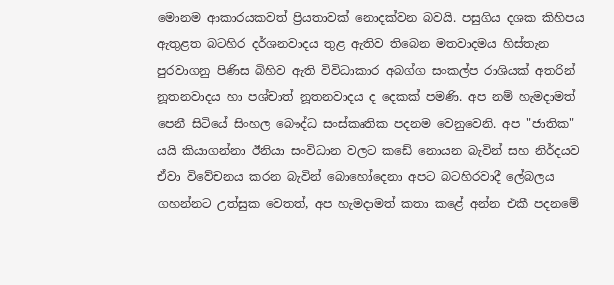මොනම ආකාරයකවත් ප්‍රියතාවක් නොදක්වන බවයි. පසුගිය දශක කිහිපය ඇතුළත බටහිර දර්ශනවාදය තුළ ඇතිව තිබෙන මතවාදමය හිස්තැන පුරවාගනු පිණිස බිහිව ඇති විවිධාකාර අබග්ග සංකල්ප රාශියක් අතරින් නූතනවාදය හා පශ්චාත් නූතනවාදය ද දෙකක් පමණි. අප නම් හැමදාමත් පෙනී සිටියේ සිංහල බෞද්ධ සංස්කෘතික පදනම වෙනුවෙනි. අප "ජාතික" යයි කියාගන්නා ඊනියා සංවිධාන වලට කඩේ නොයන බැවින් සහ නිර්දයව ඒවා විවේචනය කරන බැවින් බොහෝදෙනා අපට බටහිරවාදී ලේබලය ගහන්නට උත්සුක වෙතත්, අප හැමදාමත් කතා කළේ අන්න එකී පදනමේ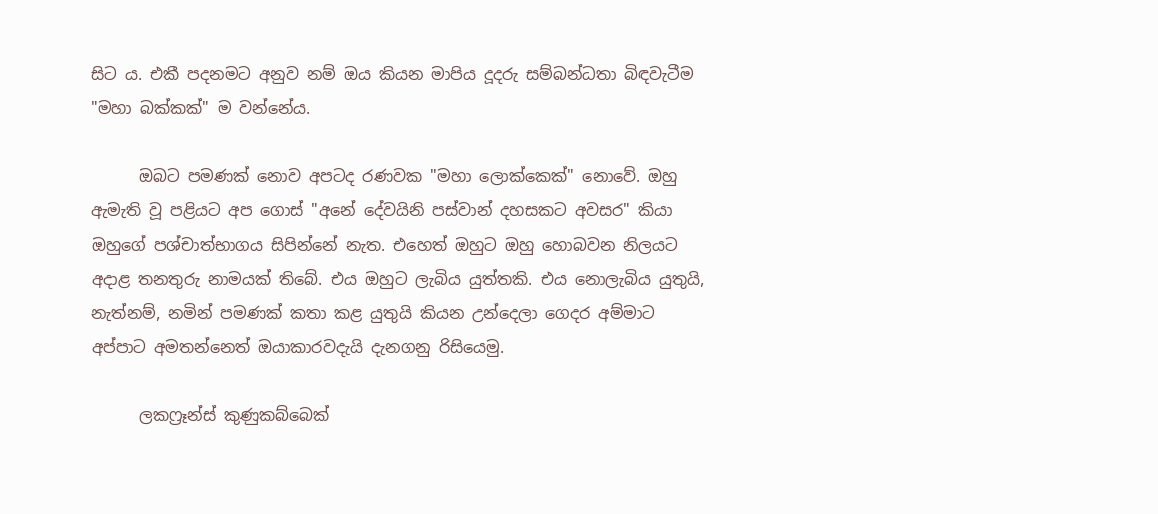සිට ය. එකී පදනමට අනුව නම් ඔය කියන මාපිය දූදරු සම්බන්ධතා බිඳවැටීම "මහා බක්කක්" ම වන්නේය.

      ඔබට පමණක් නොව අපටද රණවක "මහා ලොක්කෙක්" නොවේ. ඔහු ඇමැති වූ පළියට අප ගොස් "අනේ දේවයිනි පස්වාන් දහසකට අවසර" කියා ඔහුගේ පශ්චාත්භාගය සිපින්නේ නැත. එහෙත් ඔහුට ඔහු හොබවන නිලයට අදාළ තනතුරු නාමයක් තිබේ. එය ඔහුට ලැබිය යුත්තකි. එය නොලැබිය යුතුයි, නැත්නම්, නමින් පමණක් කතා කළ යුතුයි කියන උන්දෙලා ගෙදර අම්මාට අප්පාට අමතන්නෙත් ඔයාකාරවදැයි දැනගනු රිසියෙමු.

      ලකෆ්‍රෑන්ස් කුණුකබ්බෙක්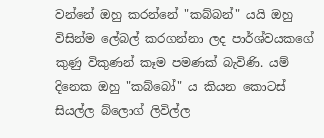වන්නේ ඔහු කරන්නේ "කබ්බන්" යයි ඔහු විසින්ම ලේබල් කරගන්නා ලද පාර්ශ්වයකගේ කුණු විකුණන් කෑම පමණක් බැවිණි. යම් දිනෙක ඔහු "කබ්බෝ" ය කියන කොටස් සියල්ල බ්ලොග් ලිවිල්ල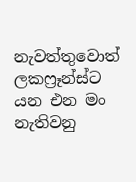නැවත්තුවොත් ලකෆ්‍රෑන්ස්ට යන එන මං නැතිවනු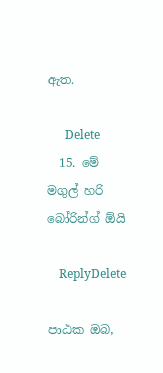ඇත.

      Delete
  15. මේ මගුල් හරි බෝරින්ග් ඕයි

    ReplyDelete

පාඨක ඔබ,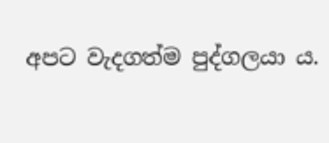අපට වැදගත්ම පුද්ගලයා ය.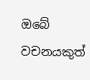ඔබේ වචනයකුත්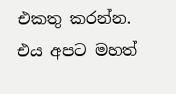එකතු කරන්න. එය අපට මහත්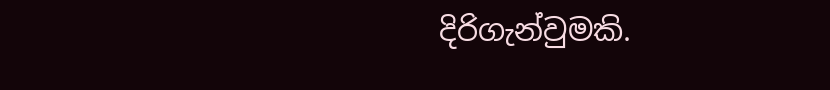දිරිගැන්වුමකි.